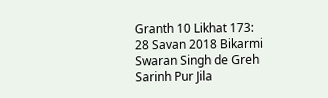Granth 10 Likhat 173: 28 Savan 2018 Bikarmi Swaran Singh de Greh Sarinh Pur Jila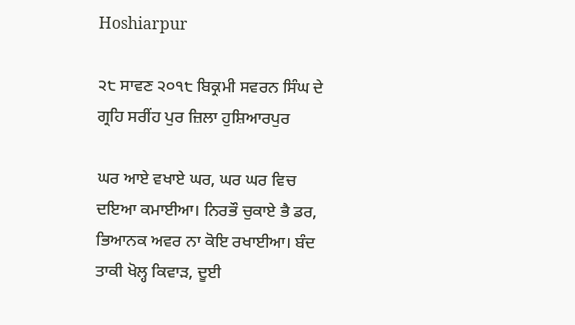Hoshiarpur

੨੮ ਸਾਵਣ ੨੦੧੮ ਬਿਕ੍ਰਮੀ ਸਵਰਨ ਸਿੰਘ ਦੇ ਗ੍ਰਹਿ ਸਰੀਂਹ ਪੁਰ ਜ਼ਿਲਾ ਹੁਸ਼ਿਆਰਪੁਰ

ਘਰ ਆਏ ਵਖਾਏ ਘਰ, ਘਰ ਘਰ ਵਿਚ ਦਇਆ ਕਮਾਈਆ। ਨਿਰਭੌ ਚੁਕਾਏ ਭੈ ਡਰ, ਭਿਆਨਕ ਅਵਰ ਨਾ ਕੋਇ ਰਖਾਈਆ। ਬੰਦ ਤਾਕੀ ਖੋਲ੍ਹ ਕਿਵਾੜ, ਦੂਈ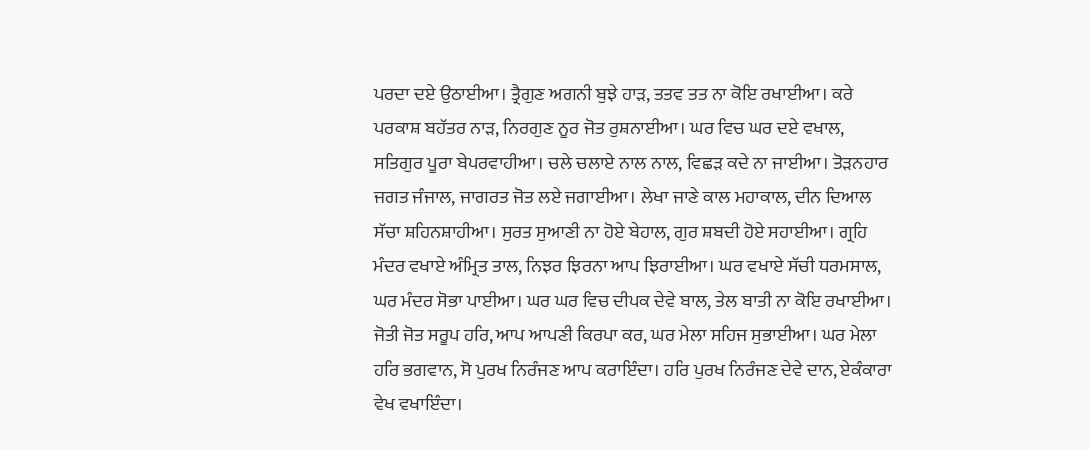ਪਰਦਾ ਦਏ ਉਠਾਈਆ। ਤ੍ਰੈਗੁਣ ਅਗਨੀ ਬੁਝੇ ਹਾੜ, ਤਤਵ ਤਤ ਨਾ ਕੋਇ ਰਖਾਈਆ। ਕਰੇ ਪਰਕਾਸ਼ ਬਹੱਤਰ ਨਾੜ, ਨਿਰਗੁਣ ਨੂਰ ਜੋਤ ਰੁਸ਼ਨਾਈਆ। ਘਰ ਵਿਚ ਘਰ ਦਏ ਵਖਾਲ, ਸਤਿਗੁਰ ਪੂਰਾ ਬੇਪਰਵਾਹੀਆ। ਚਲੇ ਚਲਾਏ ਨਾਲ ਨਾਲ, ਵਿਛੜ ਕਦੇ ਨਾ ਜਾਈਆ। ਤੋੜਨਹਾਰ ਜਗਤ ਜੰਜਾਲ, ਜਾਗਰਤ ਜੋਤ ਲਏ ਜਗਾਈਆ। ਲੇਖਾ ਜਾਣੇ ਕਾਲ ਮਹਾਕਾਲ, ਦੀਨ ਦਿਆਲ ਸੱਚਾ ਸ਼ਹਿਨਸ਼ਾਹੀਆ। ਸੁਰਤ ਸੁਆਣੀ ਨਾ ਹੋਏ ਬੇਹਾਲ, ਗੁਰ ਸ਼ਬਦੀ ਹੋਏ ਸਹਾਈਆ। ਗ੍ਰਹਿ ਮੰਦਰ ਵਖਾਏ ਅੰਮ੍ਰਿਤ ਤਾਲ, ਨਿਝਰ ਝਿਰਨਾ ਆਪ ਝਿਰਾਈਆ। ਘਰ ਵਖਾਏ ਸੱਚੀ ਧਰਮਸਾਲ, ਘਰ ਮੰਦਰ ਸੋਭਾ ਪਾਈਆ। ਘਰ ਘਰ ਵਿਚ ਦੀਪਕ ਦੇਵੇ ਬਾਲ, ਤੇਲ ਬਾਤੀ ਨਾ ਕੋਇ ਰਖਾਈਆ। ਜੋਤੀ ਜੋਤ ਸਰੂਪ ਹਰਿ, ਆਪ ਆਪਣੀ ਕਿਰਪਾ ਕਰ, ਘਰ ਮੇਲਾ ਸਹਿਜ ਸੁਭਾਈਆ। ਘਰ ਮੇਲਾ ਹਰਿ ਭਗਵਾਨ, ਸੋ ਪੁਰਖ ਨਿਰੰਜਣ ਆਪ ਕਰਾਇੰਦਾ। ਹਰਿ ਪੁਰਖ ਨਿਰੰਜਣ ਦੇਵੇ ਦਾਨ, ਏਕੰਕਾਰਾ ਵੇਖ ਵਖਾਇੰਦਾ।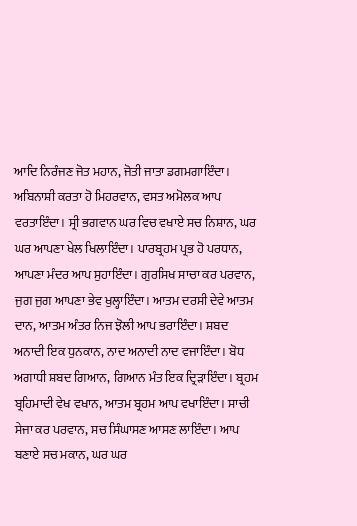ਆਦਿ ਨਿਰੰਜਣ ਜੋਤ ਮਹਾਨ, ਜੋਤੀ ਜਾਤਾ ਡਗਮਗਾਇੰਦਾ। ਅਬਿਨਾਸ਼ੀ ਕਰਤਾ ਹੋ ਮਿਹਰਵਾਨ, ਵਸਤ ਅਮੋਲਕ ਆਪ ਵਰਤਾਇੰਦਾ। ਸ੍ਰੀ ਭਗਵਾਨ ਘਰ ਵਿਚ ਵਖਾਏ ਸਚ ਨਿਸ਼ਾਨ, ਘਰ ਘਰ ਆਪਣਾ ਖੇਲ ਖਿਲਾਇੰਦਾ। ਪਾਰਬ੍ਰਹਮ ਪ੍ਰਭ ਹੋ ਪਰਧਾਨ, ਆਪਣਾ ਮੰਦਰ ਆਪ ਸੁਹਾਇੰਦਾ। ਗੁਰਸਿਖ ਸਾਚਾ ਕਰ ਪਰਵਾਨ, ਜੁਗ ਜੁਗ ਆਪਣਾ ਭੇਵ ਖੁਲ੍ਹਾਇੰਦਾ। ਆਤਮ ਦਰਸੀ ਦੇਵੇ ਆਤਮ ਦਾਨ, ਆਤਮ ਅੰਤਰ ਨਿਜ ਝੋਲੀ ਆਪ ਭਰਾਇੰਦਾ। ਸ਼ਬਦ ਅਨਾਦੀ ਇਕ ਧੁਨਕਾਨ, ਨਾਦ ਅਨਾਦੀ ਨਾਦ ਵਜਾਇੰਦਾ। ਬੋਧ ਅਗਾਧੀ ਸ਼ਬਦ ਗਿਆਨ, ਗਿਆਨ ਮੰਤ ਇਕ ਦ੍ਰਿੜਾਇੰਦਾ। ਬ੍ਰਹਮ ਬ੍ਰਹਿਮਾਦੀ ਵੇਖ ਵਖਾਨ, ਆਤਮ ਬ੍ਰਹਮ ਆਪ ਵਖਾਇੰਦਾ। ਸਾਚੀ ਸੇਜਾ ਕਰ ਪਰਵਾਨ, ਸਚ ਸਿੰਘਾਸਣ ਆਸਣ ਲਾਇੰਦਾ। ਆਪ ਬਣਾਏ ਸਚ ਮਕਾਨ, ਘਰ ਘਰ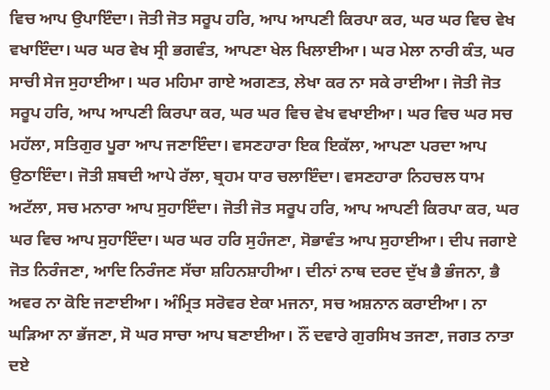ਵਿਚ ਆਪ ਉਪਾਇੰਦਾ। ਜੋਤੀ ਜੋਤ ਸਰੂਪ ਹਰਿ, ਆਪ ਆਪਣੀ ਕਿਰਪਾ ਕਰ, ਘਰ ਘਰ ਵਿਚ ਵੇਖ ਵਖਾਇੰਦਾ। ਘਰ ਘਰ ਵੇਖ ਸ੍ਰੀ ਭਗਵੰਤ, ਆਪਣਾ ਖੇਲ ਖਿਲਾਈਆ। ਘਰ ਮੇਲਾ ਨਾਰੀ ਕੰਤ, ਘਰ ਸਾਚੀ ਸੇਜ ਸੁਹਾਈਆ। ਘਰ ਮਹਿਮਾ ਗਾਏ ਅਗਣਤ, ਲੇਖਾ ਕਰ ਨਾ ਸਕੇ ਰਾਈਆ। ਜੋਤੀ ਜੋਤ ਸਰੂਪ ਹਰਿ, ਆਪ ਆਪਣੀ ਕਿਰਪਾ ਕਰ, ਘਰ ਘਰ ਵਿਚ ਵੇਖ ਵਖਾਈਆ। ਘਰ ਵਿਚ ਘਰ ਸਚ ਮਹੱਲਾ, ਸਤਿਗੁਰ ਪੂਰਾ ਆਪ ਜਣਾਇੰਦਾ। ਵਸਣਹਾਰਾ ਇਕ ਇਕੱਲਾ, ਆਪਣਾ ਪਰਦਾ ਆਪ ਉਠਾਇੰਦਾ। ਜੋਤੀ ਸ਼ਬਦੀ ਆਪੇ ਰੱਲਾ, ਬ੍ਰਹਮ ਧਾਰ ਚਲਾਇੰਦਾ। ਵਸਣਹਾਰਾ ਨਿਹਚਲ ਧਾਮ ਅਟੱਲਾ, ਸਚ ਮਨਾਰਾ ਆਪ ਸੁਹਾਇੰਦਾ। ਜੋਤੀ ਜੋਤ ਸਰੂਪ ਹਰਿ, ਆਪ ਆਪਣੀ ਕਿਰਪਾ ਕਰ, ਘਰ ਘਰ ਵਿਚ ਆਪ ਸੁਹਾਇੰਦਾ। ਘਰ ਘਰ ਹਰਿ ਸੁਹੰਜਣਾ, ਸੋਭਾਵੰਤ ਆਪ ਸੁਹਾਈਆ। ਦੀਪ ਜਗਾਏ ਜੋਤ ਨਿਰੰਜਣਾ, ਆਦਿ ਨਿਰੰਜਣ ਸੱਚਾ ਸ਼ਹਿਨਸ਼ਾਹੀਆ। ਦੀਨਾਂ ਨਾਥ ਦਰਦ ਦੁੱਖ ਭੈ ਭੰਜਨਾ, ਭੈ ਅਵਰ ਨਾ ਕੋਇ ਜਣਾਈਆ। ਅੰਮ੍ਰਿਤ ਸਰੋਵਰ ਏਕਾ ਮਜਨਾ, ਸਚ ਅਸ਼ਨਾਨ ਕਰਾਈਆ। ਨਾ ਘੜਿਆ ਨਾ ਭੱਜਣਾ, ਸੋ ਘਰ ਸਾਚਾ ਆਪ ਬਣਾਈਆ। ਨੌਂ ਦਵਾਰੇ ਗੁਰਸਿਖ ਤਜਣਾ, ਜਗਤ ਨਾਤਾ ਦਏ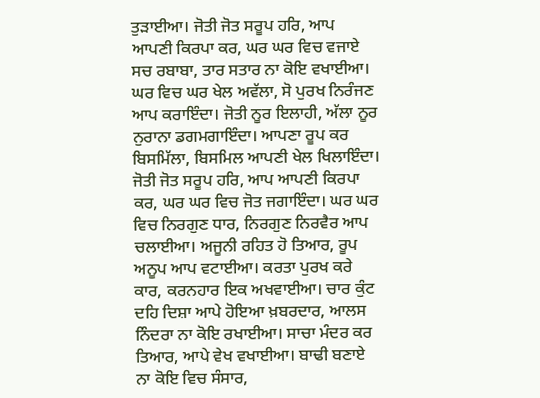ਤੁੜਾਈਆ। ਜੋਤੀ ਜੋਤ ਸਰੂਪ ਹਰਿ, ਆਪ ਆਪਣੀ ਕਿਰਪਾ ਕਰ, ਘਰ ਘਰ ਵਿਚ ਵਜਾਏ ਸਚ ਰਬਾਬਾ, ਤਾਰ ਸਤਾਰ ਨਾ ਕੋਇ ਵਖਾਈਆ। ਘਰ ਵਿਚ ਘਰ ਖੇਲ ਅਵੱਲਾ, ਸੋ ਪੁਰਖ ਨਿਰੰਜਣ ਆਪ ਕਰਾਇੰਦਾ। ਜੋਤੀ ਨੂਰ ਇਲਾਹੀ, ਅੱਲਾ ਨੂਰ ਨੁਰਾਨਾ ਡਗਮਗਾਇੰਦਾ। ਆਪਣਾ ਰੂਪ ਕਰ ਬਿਸਮਿੱਲਾ, ਬਿਸਮਿਲ ਆਪਣੀ ਖੇਲ ਖਿਲਾਇੰਦਾ। ਜੋਤੀ ਜੋਤ ਸਰੂਪ ਹਰਿ, ਆਪ ਆਪਣੀ ਕਿਰਪਾ ਕਰ, ਘਰ ਘਰ ਵਿਚ ਜੋਤ ਜਗਾਇੰਦਾ। ਘਰ ਘਰ ਵਿਚ ਨਿਰਗੁਣ ਧਾਰ, ਨਿਰਗੁਣ ਨਿਰਵੈਰ ਆਪ ਚਲਾਈਆ। ਅਜੂਨੀ ਰਹਿਤ ਹੋ ਤਿਆਰ, ਰੂਪ ਅਨੂਪ ਆਪ ਵਟਾਈਆ। ਕਰਤਾ ਪੁਰਖ ਕਰੇ ਕਾਰ, ਕਰਨਹਾਰ ਇਕ ਅਖਵਾਈਆ। ਚਾਰ ਕੁੰਟ ਦਹਿ ਦਿਸ਼ਾ ਆਪੇ ਹੋਇਆ ਖ਼ਬਰਦਾਰ, ਆਲਸ ਨਿੰਦਰਾ ਨਾ ਕੋਇ ਰਖਾਈਆ। ਸਾਚਾ ਮੰਦਰ ਕਰ ਤਿਆਰ, ਆਪੇ ਵੇਖ ਵਖਾਈਆ। ਬਾਢੀ ਬਣਾਏ ਨਾ ਕੋਇ ਵਿਚ ਸੰਸਾਰ,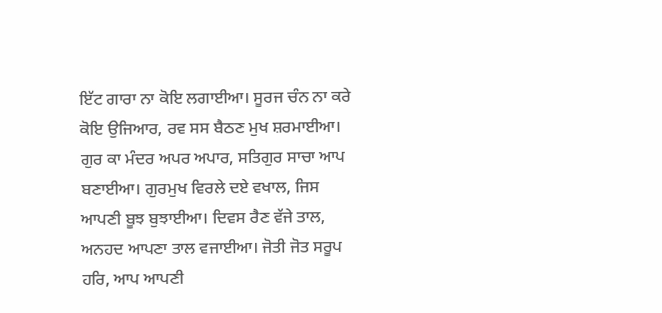ਇੱਟ ਗਾਰਾ ਨਾ ਕੋਇ ਲਗਾਈਆ। ਸੂਰਜ ਚੰਨ ਨਾ ਕਰੇ ਕੋਇ ਉਜਿਆਰ, ਰਵ ਸਸ ਬੈਠਣ ਮੁਖ ਸ਼ਰਮਾਈਆ। ਗੁਰ ਕਾ ਮੰਦਰ ਅਪਰ ਅਪਾਰ, ਸਤਿਗੁਰ ਸਾਚਾ ਆਪ ਬਣਾਈਆ। ਗੁਰਮੁਖ ਵਿਰਲੇ ਦਏ ਵਖਾਲ, ਜਿਸ ਆਪਣੀ ਬੂਝ ਬੁਝਾਈਆ। ਦਿਵਸ ਰੈਣ ਵੱਜੇ ਤਾਲ, ਅਨਹਦ ਆਪਣਾ ਤਾਲ ਵਜਾਈਆ। ਜੋਤੀ ਜੋਤ ਸਰੂਪ ਹਰਿ, ਆਪ ਆਪਣੀ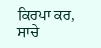ਕਿਰਪਾ ਕਰ, ਸਾਚੇ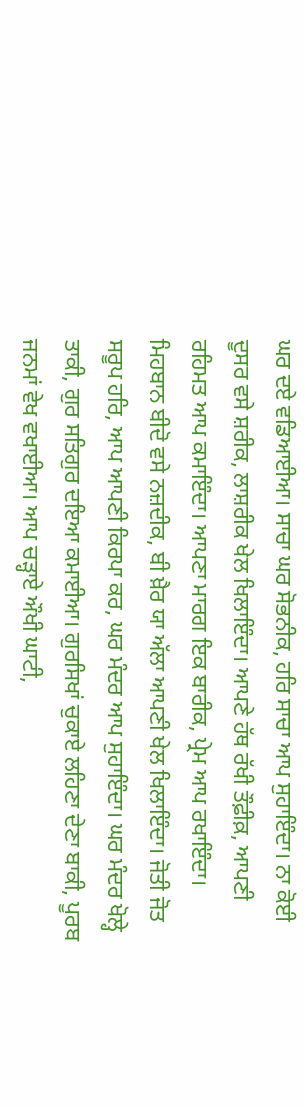ਘਰ ਦਏ ਵਡਿਆਈਆ। ਸਾਚਾ ਘਰ ਸੋਭਨੀਕ, ਹਰਿ ਸਾਚਾ ਆਪ ਸੁਹਾਇੰਦਾ। ਨਾ ਕੋਈ ਦੂਸਰ ਵਸੇ ਸ਼ਰੀਕ, ਲਾਸ਼ਰੀਕ ਖੇਲ ਖਿਲਾਇੰਦਾ। ਆਪਣੇ ਹੱਥ ਰੱਖੀ ਤੌਫ਼ੀਕ਼, ਆਪਣੀ ਰਹਿਮਤ ਆਪ ਕਮਾਇੰਦਾ। ਆਪਣਾ ਮਾਰਗ ਇਕ ਬਾਰੀਕ, ਪ੍ਰੇਮ ਆਪ ਰਖਾਇੰਦਾ। ਮਿਹਬਾਨ ਬੀਦੋ ਵਸੇ ਨਜ਼ਦੀਕ, ਬੀ ਖ਼ੈਰ ਯਾ ਅੱਲਾ ਆਪਣੀ ਖੇਲ ਖਿਲਾਇੰਦਾ। ਜੋਤੀ ਜੋਤ ਸਰੂਪ ਹਰਿ, ਆਪ ਆਪਣੀ ਕਿਰਪਾ ਕਰ, ਘਰ ਮੰਦਰ ਆਪ ਸੁਹਾਇੰਦਾ। ਘਰ ਮੰਦਰ ਖੋਲ੍ਹੇ ਤਾਕੀ, ਗੁਰ ਸਤਿਗੁਰ ਦਇਆ ਕਮਾਈਆ। ਗੁਰਸਿਖਾਂ ਚੁਕਾਏ ਲਹਿਣਾ ਦੇਣਾ ਬਾਕੀ, ਪੂਰਬ ਜਨਮਾਂ ਵੇਖ ਵਖਾਈਆ। ਆਪ ਚੜ੍ਹਾਏ ਔਖੀ ਘਾਟੀ,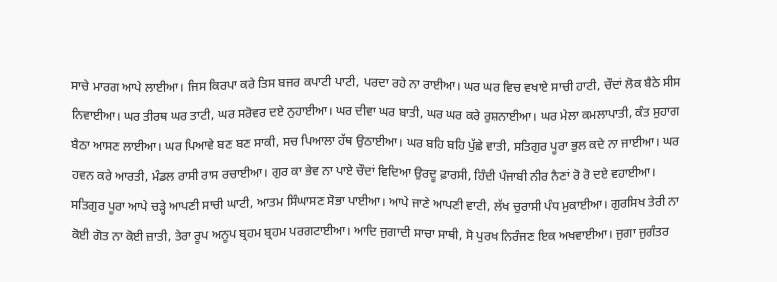ਸਾਚੇ ਮਾਰਗ ਆਪੇ ਲਾਈਆ। ਜਿਸ ਕਿਰਪਾ ਕਰੇ ਤਿਸ ਬਜਰ ਕਪਾਟੀ ਪਾਟੀ, ਪਰਦਾ ਰਹੇ ਨਾ ਰਾਈਆ। ਘਰ ਘਰ ਵਿਚ ਵਖਾਏ ਸਾਚੀ ਹਾਟੀ, ਚੌਦਾਂ ਲੋਕ ਬੈਠੇ ਸੀਸ ਨਿਵਾਈਆ। ਘਰ ਤੀਰਥ ਘਰ ਤਾਟੀ, ਘਰ ਸਰੋਵਰ ਦਏ ਨੁਹਾਈਆ। ਘਰ ਦੀਵਾ ਘਰ ਬਾਤੀ, ਘਰ ਘਰ ਕਰੇ ਰੁਸ਼ਨਾਈਆ। ਘਰ ਮੇਲਾ ਕਮਲਾਪਾਤੀ, ਕੰਤ ਸੁਹਾਗ ਬੈਠਾ ਆਸਣ ਲਾਈਆ। ਘਰ ਪਿਆਵੇ ਬਣ ਬਣ ਸਾਕੀ, ਸਚ ਪਿਆਲਾ ਹੱਥ ਉਠਾਈਆ। ਘਰ ਬਹਿ ਬਹਿ ਪੁੱਛੇ ਵਾਤੀ, ਸਤਿਗੁਰ ਪੂਰਾ ਭੁਲ ਕਦੇ ਨਾ ਜਾਈਆ। ਘਰ ਹਵਨ ਕਰੇ ਆਰਤੀ, ਮੰਡਲ ਰਾਸੀ ਰਾਸ ਰਚਾਈਆ। ਗੁਰ ਕਾ ਭੇਵ ਨਾ ਪਾਏ ਚੌਦਾਂ ਵਿਦਿਆ ਉਰਦੂ ਫ਼ਾਰਸੀ, ਹਿੰਦੀ ਪੰਜਾਬੀ ਨੀਰ ਨੈਣਾਂ ਰੋ ਰੋ ਦਏ ਵਹਾਈਆ। ਸਤਿਗੁਰ ਪੂਰਾ ਆਪੇ ਚੜ੍ਹੇ ਆਪਣੀ ਸਾਚੀ ਘਾਟੀ, ਆਤਮ ਸਿੰਘਾਸਣ ਸੋਭਾ ਪਾਈਆ। ਆਪੇ ਜਾਣੇ ਆਪਣੀ ਵਾਟੀ, ਲੱਖ ਚੁਰਾਸੀ ਪੰਧ ਮੁਕਾਈਆ। ਗੁਰਸਿਖ ਤੇਰੀ ਨਾ ਕੋਈ ਗੋਤ ਨਾ ਕੋਈ ਜ਼ਾਤੀ, ਤੇਰਾ ਰੂਪ ਅਨੂਪ ਬ੍ਰਹਮ ਬ੍ਰਹਮ ਪਰਗਟਾਈਆ। ਆਦਿ ਜੁਗਾਦੀ ਸਾਚਾ ਸਾਥੀ, ਸੋ ਪੁਰਖ ਨਿਰੰਜਣ ਇਕ ਅਖਵਾਈਆ। ਜੁਗਾ ਜੁਗੰਤਰ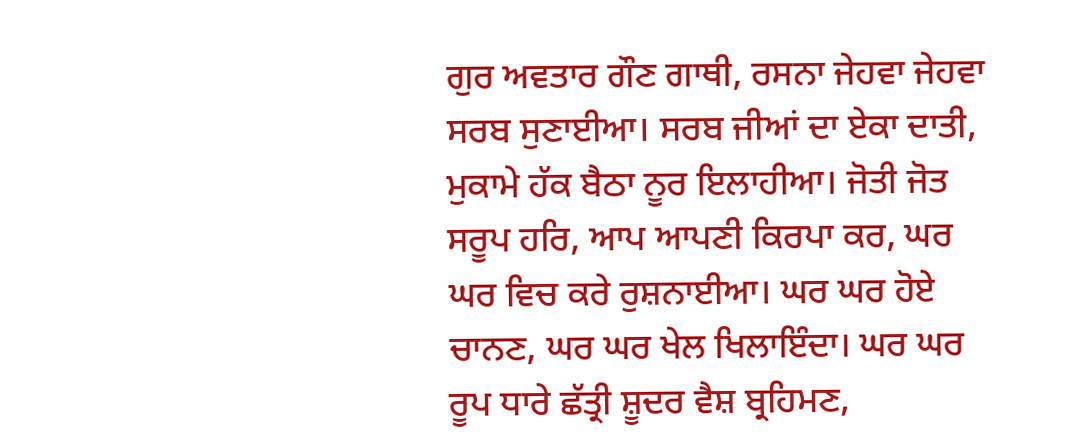ਗੁਰ ਅਵਤਾਰ ਗੌਣ ਗਾਥੀ, ਰਸਨਾ ਜੇਹਵਾ ਜੇਹਵਾ ਸਰਬ ਸੁਣਾਈਆ। ਸਰਬ ਜੀਆਂ ਦਾ ਏਕਾ ਦਾਤੀ, ਮੁਕਾਮੇ ਹੱਕ ਬੈਠਾ ਨੂਰ ਇਲਾਹੀਆ। ਜੋਤੀ ਜੋਤ ਸਰੂਪ ਹਰਿ, ਆਪ ਆਪਣੀ ਕਿਰਪਾ ਕਰ, ਘਰ ਘਰ ਵਿਚ ਕਰੇ ਰੁਸ਼ਨਾਈਆ। ਘਰ ਘਰ ਹੋਏ ਚਾਨਣ, ਘਰ ਘਰ ਖੇਲ ਖਿਲਾਇੰਦਾ। ਘਰ ਘਰ ਰੂਪ ਧਾਰੇ ਛੱਤ੍ਰੀ ਸ਼ੂਦਰ ਵੈਸ਼ ਬ੍ਰਹਿਮਣ,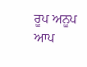ਰੂਪ ਅਨੂਪ ਆਪ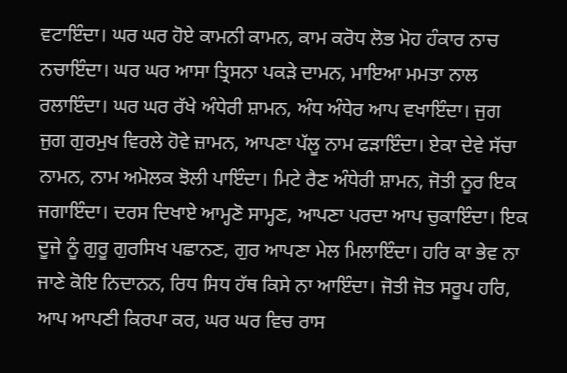ਵਟਾਇੰਦਾ। ਘਰ ਘਰ ਹੋਏ ਕਾਮਨੀ ਕਾਮਨ, ਕਾਮ ਕਰੋਧ ਲੋਭ ਮੋਹ ਹੰਕਾਰ ਨਾਚ ਨਚਾਇੰਦਾ। ਘਰ ਘਰ ਆਸਾ ਤ੍ਰਿਸਨਾ ਪਕੜੇ ਦਾਮਨ, ਮਾਇਆ ਮਮਤਾ ਨਾਲ ਰਲਾਇੰਦਾ। ਘਰ ਘਰ ਰੱਖੇ ਅੰਧੇਰੀ ਸ਼ਾਮਨ, ਅੰਧ ਅੰਧੇਰ ਆਪ ਵਖਾਇੰਦਾ। ਜੁਗ ਜੁਗ ਗੁਰਮੁਖ ਵਿਰਲੇ ਹੋਵੇ ਜ਼ਾਮਨ, ਆਪਣਾ ਪੱਲੂ ਨਾਮ ਫੜਾਇੰਦਾ। ਏਕਾ ਦੇਵੇ ਸੱਚਾ ਨਾਮਨ, ਨਾਮ ਅਮੋਲਕ ਝੋਲੀ ਪਾਇੰਦਾ। ਮਿਟੇ ਰੈਣ ਅੰਧੇਰੀ ਸ਼ਾਮਨ, ਜੋਤੀ ਨੂਰ ਇਕ ਜਗਾਇੰਦਾ। ਦਰਸ ਦਿਖਾਏ ਆਮ੍ਹਣੋ ਸਾਮ੍ਹਣ, ਆਪਣਾ ਪਰਦਾ ਆਪ ਚੁਕਾਇੰਦਾ। ਇਕ ਦੂਜੇ ਨੂੰ ਗੁਰੂ ਗੁਰਸਿਖ ਪਛਾਨਣ, ਗੁਰ ਆਪਣਾ ਮੇਲ ਮਿਲਾਇੰਦਾ। ਹਰਿ ਕਾ ਭੇਵ ਨਾ ਜਾਣੇ ਕੋਇ ਨਿਦਾਨਨ, ਰਿਧ ਸਿਧ ਹੱਥ ਕਿਸੇ ਨਾ ਆਇੰਦਾ। ਜੋਤੀ ਜੋਤ ਸਰੂਪ ਹਰਿ, ਆਪ ਆਪਣੀ ਕਿਰਪਾ ਕਰ, ਘਰ ਘਰ ਵਿਚ ਰਾਸ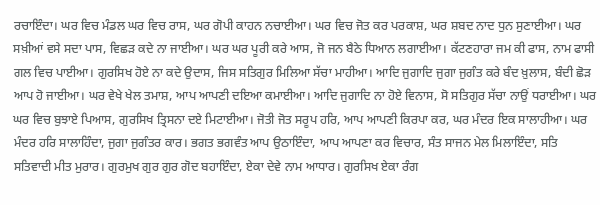ਰਚਾਇੰਦਾ। ਘਰ ਵਿਚ ਮੰਡਲ ਘਰ ਵਿਚ ਰਾਸ, ਘਰ ਗੋਪੀ ਕਾਹਨ ਨਚਾਈਆ। ਘਰ ਵਿਚ ਜੋਤ ਕਰ ਪਰਕਾਸ਼, ਘਰ ਸ਼ਬਦ ਨਾਦ ਧੁਨ ਸੁਣਾਈਆ। ਘਰ ਸਖ਼ੀਆਂ ਵਸੇ ਸਦਾ ਪਾਸ, ਵਿਛੜ ਕਦੇ ਨਾ ਜਾਈਆ। ਘਰ ਘਰ ਪੂਰੀ ਕਰੇ ਆਸ, ਜੋ ਜਨ ਬੈਠੇ ਧਿਆਨ ਲਗਾਈਆ। ਕੱਟਣਹਾਰਾ ਜਮ ਕੀ ਫਾਸ, ਨਾਮ ਫਾਸੀ ਗਲ ਵਿਚ ਪਾਈਆ। ਗੁਰਸਿਖ ਹੋਏ ਨਾ ਕਦੇ ਉਦਾਸ, ਜਿਸ ਸਤਿਗੁਰ ਮਿਲਿਆ ਸੱਚਾ ਮਾਹੀਆ। ਆਦਿ ਜੁਗਾਦਿ ਜੁਗਾ ਜੁਗੰਤ ਕਰੇ ਬੰਦ ਖ਼ੁਲਾਸ, ਬੰਦੀ ਛੋੜ ਆਪ ਹੋ ਜਾਈਆ। ਘਰ ਵੇਖੇ ਖੇਲ ਤਮਾਸ਼, ਆਪ ਆਪਣੀ ਦਇਆ ਕਮਾਈਆ। ਆਦਿ ਜੁਗਾਦਿ ਨਾ ਹੋਏ ਵਿਨਾਸ, ਸੋ ਸਤਿਗੁਰ ਸੱਚਾ ਨਾਉਂ ਧਰਾਈਆ। ਘਰ ਘਰ ਵਿਚ ਬੁਝਾਏ ਪਿਆਸ, ਗੁਰਸਿਖ ਤ੍ਰਿਸਨਾ ਦਏ ਮਿਟਾਈਆ। ਜੋਤੀ ਜੋਤ ਸਰੂਪ ਹਰਿ, ਆਪ ਆਪਣੀ ਕਿਰਪਾ ਕਰ, ਘਰ ਮੰਦਰ ਇਕ ਸਾਲਾਹੀਆ। ਘਰ ਮੰਦਰ ਹਰਿ ਸਾਲਾਹਿੰਦਾ, ਜੁਗਾ ਜੁਗੰਤਰ ਕਾਰ। ਭਗਤ ਭਗਵੰਤ ਆਪ ਉਠਾਇੰਦਾ, ਆਪ ਆਪਣਾ ਕਰ ਵਿਚਾਰ, ਸੰਤ ਸਾਜਨ ਮੇਲ ਮਿਲਾਇੰਦਾ, ਸਤਿ ਸਤਿਵਾਦੀ ਮੀਤ ਮੁਰਾਰ। ਗੁਰਮੁਖ ਗੁਰ ਗੁਰ ਗੋਦ ਬਹਾਇੰਦਾ, ਏਕਾ ਦੇਵੇ ਨਾਮ ਆਧਾਰ। ਗੁਰਸਿਖ ਏਕਾ ਰੰਗ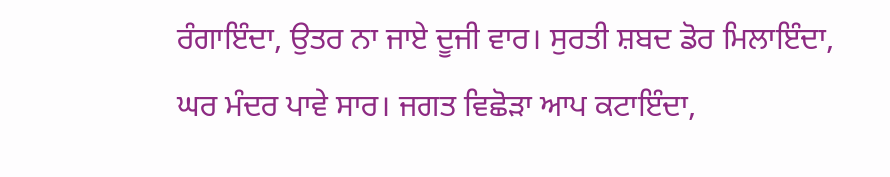ਰੰਗਾਇੰਦਾ, ਉਤਰ ਨਾ ਜਾਏ ਦੂਜੀ ਵਾਰ। ਸੁਰਤੀ ਸ਼ਬਦ ਡੋਰ ਮਿਲਾਇੰਦਾ, ਘਰ ਮੰਦਰ ਪਾਵੇ ਸਾਰ। ਜਗਤ ਵਿਛੋੜਾ ਆਪ ਕਟਾਇੰਦਾ,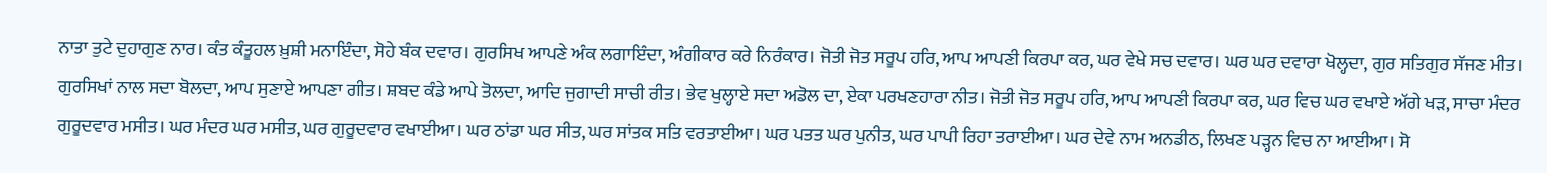ਨਾਤਾ ਤੁਟੇ ਦੁਹਾਗੁਣ ਨਾਰ। ਕੰਤ ਕੰਤੂਹਲ ਖ਼ੁਸ਼ੀ ਮਨਾਇੰਦਾ, ਸੋਹੇ ਬੰਕ ਦਵਾਰ। ਗੁਰਸਿਖ ਆਪਣੇ ਅੰਕ ਲਗਾਇੰਦਾ, ਅੰਗੀਕਾਰ ਕਰੇ ਨਿਰੰਕਾਰ। ਜੋਤੀ ਜੋਤ ਸਰੂਪ ਹਰਿ, ਆਪ ਆਪਣੀ ਕਿਰਪਾ ਕਰ, ਘਰ ਵੇਖੇ ਸਚ ਦਵਾਰ। ਘਰ ਘਰ ਦਵਾਰਾ ਖੋਲ੍ਹਦਾ, ਗੁਰ ਸਤਿਗੁਰ ਸੱਜਣ ਮੀਤ। ਗੁਰਸਿਖਾਂ ਨਾਲ ਸਦਾ ਬੋਲਦਾ, ਆਪ ਸੁਣਾਏ ਆਪਣਾ ਗੀਤ। ਸ਼ਬਦ ਕੰਡੇ ਆਪੇ ਤੋਲਦਾ, ਆਦਿ ਜੁਗਾਦੀ ਸਾਚੀ ਰੀਤ। ਭੇਵ ਖੁਲ੍ਹਾਏ ਸਦਾ ਅਡੋਲ ਦਾ, ਏਕਾ ਪਰਖਣਹਾਰਾ ਨੀਤ। ਜੋਤੀ ਜੋਤ ਸਰੂਪ ਹਰਿ, ਆਪ ਆਪਣੀ ਕਿਰਪਾ ਕਰ, ਘਰ ਵਿਚ ਘਰ ਵਖਾਏ ਅੱਗੇ ਖੜ, ਸਾਚਾ ਮੰਦਰ ਗੁਰੂਦਵਾਰ ਮਸੀਤ। ਘਰ ਮੰਦਰ ਘਰ ਮਸੀਤ, ਘਰ ਗੁਰੂਦਵਾਰ ਵਖਾਈਆ। ਘਰ ਠਾਂਡਾ ਘਰ ਸੀਤ, ਘਰ ਸਾਂਤਕ ਸਤਿ ਵਰਤਾਈਆ। ਘਰ ਪਤਤ ਘਰ ਪੁਨੀਤ, ਘਰ ਪਾਪੀ ਰਿਹਾ ਤਰਾਈਆ। ਘਰ ਦੇਵੇ ਨਾਮ ਅਨਡੀਠ, ਲਿਖਣ ਪੜ੍ਹਨ ਵਿਚ ਨਾ ਆਈਆ। ਸੋ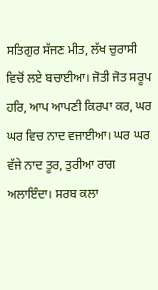ਸਤਿਗੁਰ ਸੱਜਣ ਮੀਤ, ਲੱਖ ਚੁਰਾਸੀ ਵਿਚੋਂ ਲਏ ਬਚਾਈਆ। ਜੋਤੀ ਜੋਤ ਸਰੂਪ ਹਰਿ, ਆਪ ਆਪਣੀ ਕਿਰਪਾ ਕਰ, ਘਰ ਘਰ ਵਿਚ ਨਾਦ ਵਜਾਈਆ। ਘਰ ਘਰ ਵੱਜੇ ਨਾਦ ਤੂਰ, ਤੁਰੀਆ ਰਾਗ ਅਲਾਇੰਦਾ। ਸਰਬ ਕਲਾ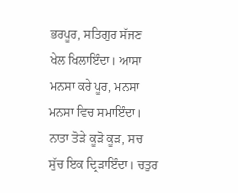ਭਰਪੂਰ, ਸਤਿਗੁਰ ਸੱਜਣ ਖੇਲ ਖਿਲਾਇੰਦਾ। ਆਸਾ ਮਨਸਾ ਕਰੇ ਪੂਰ, ਮਨਸਾ ਮਨਸਾ ਵਿਚ ਸਮਾਇੰਦਾ। ਨਾਤਾ ਤੋੜੇ ਕੂੜੋ ਕੂੜ, ਸਚ ਸੁੱਚ ਇਕ ਦ੍ਰਿੜਾਇੰਦਾ। ਚਤੁਰ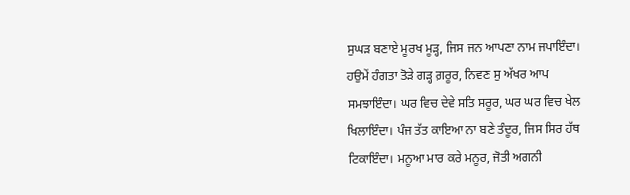ਸੁਘੜ ਬਣਾਏ ਮੂਰਖ ਮੂੜ੍ਹ, ਜਿਸ ਜਨ ਆਪਣਾ ਨਾਮ ਜਪਾਇੰਦਾ। ਹਉਮੇਂ ਹੰਗਤਾ ਤੋੜੇ ਗੜ੍ਹ ਗ਼ਰੂਰ, ਨਿਵਣ ਸੁ ਅੱਖਰ ਆਪ ਸਮਝਾਇੰਦਾ। ਘਰ ਵਿਚ ਦੇਵੇ ਸਤਿ ਸਰੂਰ, ਘਰ ਘਰ ਵਿਚ ਖੇਲ ਖਿਲਾਇੰਦਾ। ਪੰਜ ਤੱਤ ਕਾਇਆ ਨਾ ਬਣੇ ਤੰਦੂਰ, ਜਿਸ ਸਿਰ ਹੱਥ ਟਿਕਾਇੰਦਾ। ਮਨੂਆ ਮਾਰ ਕਰੇ ਮਨੂਰ, ਜੋਤੀ ਅਗਨੀ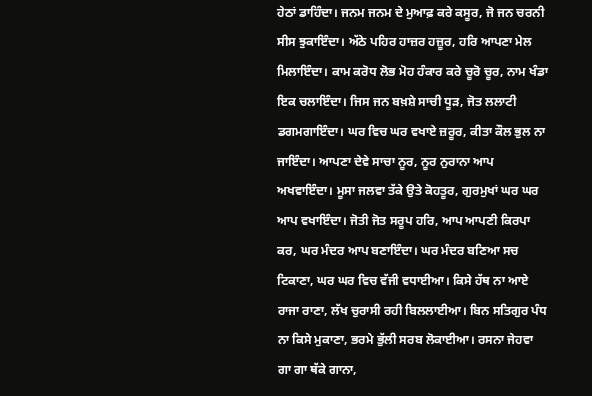ਹੇਠਾਂ ਡਾਹਿੰਦਾ। ਜਨਮ ਜਨਮ ਦੇ ਮੁਆਫ਼ ਕਰੇ ਕਸੂਰ, ਜੋ ਜਨ ਚਰਨੀ ਸੀਸ ਝੁਕਾਇੰਦਾ। ਅੱਠੇ ਪਹਿਰ ਹਾਜ਼ਰ ਹਜ਼ੂਰ, ਹਰਿ ਆਪਣਾ ਮੇਲ ਮਿਲਾਇੰਦਾ। ਕਾਮ ਕਰੋਧ ਲੋਭ ਮੋਹ ਹੰਕਾਰ ਕਰੇ ਚੂਰੋ ਚੂਰ, ਨਾਮ ਖੰਡਾ ਇਕ ਚਲਾਇੰਦਾ। ਜਿਸ ਜਨ ਬਖ਼ਸ਼ੇ ਸਾਚੀ ਧੂੜ, ਜੋਤ ਲਲਾਟੀ ਡਗਮਗਾਇੰਦਾ। ਘਰ ਵਿਚ ਘਰ ਵਖਾਏ ਜ਼ਰੂਰ, ਕੀਤਾ ਕੌਲ ਭੁਲ ਨਾ ਜਾਇੰਦਾ। ਆਪਣਾ ਦੇਵੇ ਸਾਚਾ ਨੂਰ, ਨੂਰ ਨੁਰਾਨਾ ਆਪ ਅਖਵਾਇੰਦਾ। ਮੂਸਾ ਜਲਵਾ ਤੱਕੇ ਉਤੇ ਕੋਹਤੂਰ, ਗੁਰਮੁਖਾਂ ਘਰ ਘਰ ਆਪ ਵਖਾਇੰਦਾ। ਜੋਤੀ ਜੋਤ ਸਰੂਪ ਹਰਿ, ਆਪ ਆਪਣੀ ਕਿਰਪਾ ਕਰ, ਘਰ ਮੰਦਰ ਆਪ ਬਣਾਇੰਦਾ। ਘਰ ਮੰਦਰ ਬਣਿਆ ਸਚ ਟਿਕਾਣਾ, ਘਰ ਘਰ ਵਿਚ ਵੱਜੀ ਵਧਾਈਆ। ਕਿਸੇ ਹੱਥ ਨਾ ਆਏ ਰਾਜਾ ਰਾਣਾ, ਲੱਖ ਚੁਰਾਸੀ ਰਹੀ ਬਿਲਲਾਈਆ। ਬਿਨ ਸਤਿਗੁਰ ਪੰਧ ਨਾ ਕਿਸੇ ਮੁਕਾਣਾ, ਭਰਮੇ ਭੁੱਲੀ ਸਰਬ ਲੋਕਾਈਆ। ਰਸਨਾ ਜੇਹਵਾ ਗਾ ਗਾ ਥੱਕੇ ਗਾਨਾ,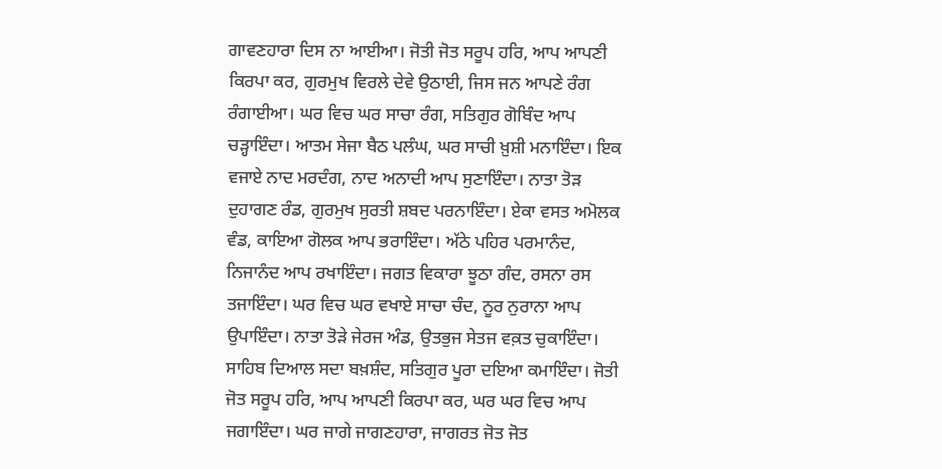ਗਾਵਣਹਾਰਾ ਦਿਸ ਨਾ ਆਈਆ। ਜੋਤੀ ਜੋਤ ਸਰੂਪ ਹਰਿ, ਆਪ ਆਪਣੀ ਕਿਰਪਾ ਕਰ, ਗੁਰਮੁਖ ਵਿਰਲੇ ਦੇਵੇ ਉਠਾਈ, ਜਿਸ ਜਨ ਆਪਣੇ ਰੰਗ ਰੰਗਾਈਆ। ਘਰ ਵਿਚ ਘਰ ਸਾਚਾ ਰੰਗ, ਸਤਿਗੁਰ ਗੋਬਿੰਦ ਆਪ ਚੜ੍ਹਾਇੰਦਾ। ਆਤਮ ਸੇਜਾ ਬੈਠ ਪਲੰਘ, ਘਰ ਸਾਚੀ ਖ਼ੁਸ਼ੀ ਮਨਾਇੰਦਾ। ਇਕ ਵਜਾਏ ਨਾਦ ਮਰਦੰਗ, ਨਾਦ ਅਨਾਦੀ ਆਪ ਸੁਣਾਇੰਦਾ। ਨਾਤਾ ਤੋੜ ਦੁਹਾਗਣ ਰੰਡ, ਗੁਰਮੁਖ ਸੁਰਤੀ ਸ਼ਬਦ ਪਰਨਾਇੰਦਾ। ਏਕਾ ਵਸਤ ਅਮੋਲਕ ਵੰਡ, ਕਾਇਆ ਗੋਲਕ ਆਪ ਭਰਾਇੰਦਾ। ਅੱਠੇ ਪਹਿਰ ਪਰਮਾਨੰਦ, ਨਿਜਾਨੰਦ ਆਪ ਰਖਾਇੰਦਾ। ਜਗਤ ਵਿਕਾਰਾ ਝੂਠਾ ਗੰਦ, ਰਸਨਾ ਰਸ ਤਜਾਇੰਦਾ। ਘਰ ਵਿਚ ਘਰ ਵਖਾਏ ਸਾਚਾ ਚੰਦ, ਨੂਰ ਨੁਰਾਨਾ ਆਪ ਉਪਾਇੰਦਾ। ਨਾਤਾ ਤੋੜੇ ਜੇਰਜ ਅੰਡ, ਉਤਭੁਜ ਸੇਤਜ ਵਕ਼ਤ ਚੁਕਾਇੰਦਾ। ਸਾਹਿਬ ਦਿਆਲ ਸਦਾ ਬਖ਼ਸ਼ੰਦ, ਸਤਿਗੁਰ ਪੂਰਾ ਦਇਆ ਕਮਾਇੰਦਾ। ਜੋਤੀ ਜੋਤ ਸਰੂਪ ਹਰਿ, ਆਪ ਆਪਣੀ ਕਿਰਪਾ ਕਰ, ਘਰ ਘਰ ਵਿਚ ਆਪ ਜਗਾਇੰਦਾ। ਘਰ ਜਾਗੇ ਜਾਗਣਹਾਰਾ, ਜਾਗਰਤ ਜੋਤ ਜੋਤ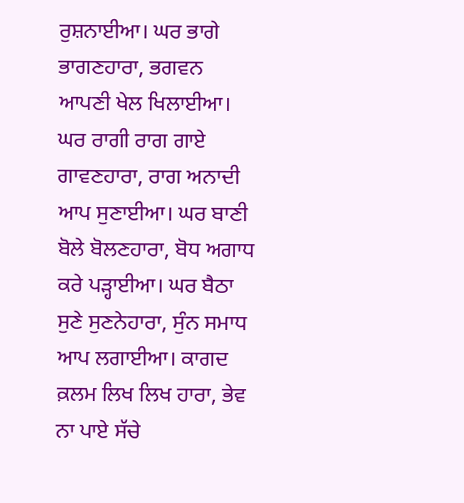ਰੁਸ਼ਨਾਈਆ। ਘਰ ਭਾਗੇ ਭਾਗਣਹਾਰਾ, ਭਗਵਨ ਆਪਣੀ ਖੇਲ ਖਿਲਾਈਆ। ਘਰ ਰਾਗੀ ਰਾਗ ਗਾਏ ਗਾਵਣਹਾਰਾ, ਰਾਗ ਅਨਾਦੀ ਆਪ ਸੁਣਾਈਆ। ਘਰ ਬਾਣੀ ਬੋਲੇ ਬੋਲਣਹਾਰਾ, ਬੋਧ ਅਗਾਧ ਕਰੇ ਪੜ੍ਹਾਈਆ। ਘਰ ਬੈਠਾ ਸੁਣੇ ਸੁਣਨੇਹਾਰਾ, ਸੁੰਨ ਸਮਾਧ ਆਪ ਲਗਾਈਆ। ਕਾਗਦ ਕ਼ਲਮ ਲਿਖ ਲਿਖ ਹਾਰਾ, ਭੇਵ ਨਾ ਪਾਏ ਸੱਚੇ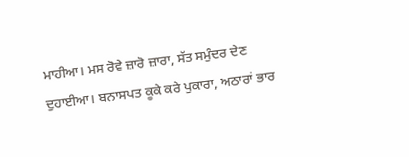ਮਾਹੀਆ। ਮਸ ਰੋਵੇ ਜ਼ਾਰੋ ਜ਼ਾਰਾ, ਸੱਤ ਸਮੁੰਦਰ ਦੇਣ ਦੁਹਾਈਆ। ਬਨਾਸਪਤ ਕੂਕੇ ਕਰੇ ਪੁਕਾਰਾ, ਅਠਾਰਾਂ ਭਾਰ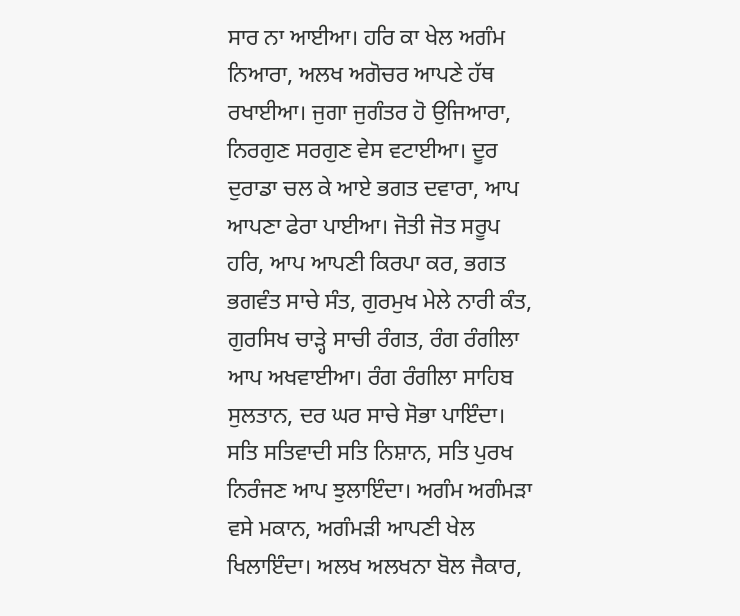ਸਾਰ ਨਾ ਆਈਆ। ਹਰਿ ਕਾ ਖੇਲ ਅਗੰਮ ਨਿਆਰਾ, ਅਲਖ ਅਗੋਚਰ ਆਪਣੇ ਹੱਥ ਰਖਾਈਆ। ਜੁਗਾ ਜੁਗੰਤਰ ਹੋ ਉਜਿਆਰਾ, ਨਿਰਗੁਣ ਸਰਗੁਣ ਵੇਸ ਵਟਾਈਆ। ਦੂਰ ਦੁਰਾਡਾ ਚਲ ਕੇ ਆਏ ਭਗਤ ਦਵਾਰਾ, ਆਪ ਆਪਣਾ ਫੇਰਾ ਪਾਈਆ। ਜੋਤੀ ਜੋਤ ਸਰੂਪ ਹਰਿ, ਆਪ ਆਪਣੀ ਕਿਰਪਾ ਕਰ, ਭਗਤ ਭਗਵੰਤ ਸਾਚੇ ਸੰਤ, ਗੁਰਮੁਖ ਮੇਲੇ ਨਾਰੀ ਕੰਤ, ਗੁਰਸਿਖ ਚਾੜ੍ਹੇ ਸਾਚੀ ਰੰਗਤ, ਰੰਗ ਰੰਗੀਲਾ ਆਪ ਅਖਵਾਈਆ। ਰੰਗ ਰੰਗੀਲਾ ਸਾਹਿਬ ਸੁਲਤਾਨ, ਦਰ ਘਰ ਸਾਚੇ ਸੋਭਾ ਪਾਇੰਦਾ। ਸਤਿ ਸਤਿਵਾਦੀ ਸਤਿ ਨਿਸ਼ਾਨ, ਸਤਿ ਪੁਰਖ ਨਿਰੰਜਣ ਆਪ ਝੁਲਾਇੰਦਾ। ਅਗੰਮ ਅਗੰਮੜਾ ਵਸੇ ਮਕਾਨ, ਅਗੰਮੜੀ ਆਪਣੀ ਖੇਲ ਖਿਲਾਇੰਦਾ। ਅਲਖ ਅਲਖਨਾ ਬੋਲ ਜੈਕਾਰ,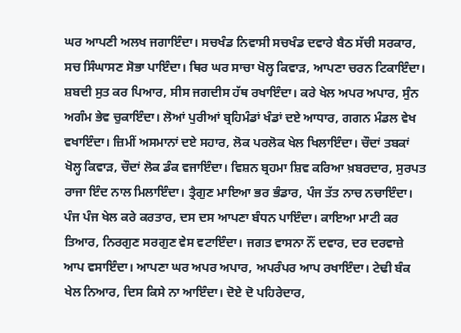ਘਰ ਆਪਣੀ ਅਲਖ ਜਗਾਇੰਦਾ। ਸਚਖੰਡ ਨਿਵਾਸੀ ਸਚਖੰਡ ਦਵਾਰੇ ਬੈਠ ਸੱਚੀ ਸਰਕਾਰ, ਸਚ ਸਿੰਘਾਸਣ ਸੋਭਾ ਪਾਇੰਦਾ। ਥਿਰ ਘਰ ਸਾਚਾ ਖੋਲ੍ਹ ਕਿਵਾੜ, ਆਪਣਾ ਚਰਨ ਟਿਕਾਇੰਦਾ। ਸ਼ਬਦੀ ਸੁਤ ਕਰ ਪਿਆਰ, ਸੀਸ ਜਗਦੀਸ ਹੱਥ ਰਖਾਇੰਦਾ। ਕਰੇ ਖੇਲ ਅਪਰ ਅਪਾਰ, ਸੁੰਨ ਅਗੰਮ ਭੇਵ ਚੁਕਾਇੰਦਾ। ਲੋਆਂ ਪੁਰੀਆਂ ਬ੍ਰਹਿਮੰਡਾਂ ਖੰਡਾਂ ਦਏ ਆਧਾਰ, ਗਗਨ ਮੰਡਲ ਵੇਖ ਵਖਾਇੰਦਾ। ਜ਼ਿਮੀਂ ਅਸਮਾਨਾਂ ਦਏ ਸਹਾਰ, ਲੋਕ ਪਰਲੋਕ ਖੇਲ ਖਿਲਾਇੰਦਾ। ਚੌਦਾਂ ਤਬਕਾਂ ਖੋਲ੍ਹ ਕਿਵਾੜ, ਚੌਦਾਂ ਲੋਕ ਡੰਕ ਵਜਾਇੰਦਾ। ਵਿਸ਼ਨ ਬ੍ਰਹਮਾ ਸ਼ਿਵ ਕਰਿਆ ਖ਼ਬਰਦਾਰ, ਸੁਰਪਤ ਰਾਜਾ ਇੰਦ ਨਾਲ ਮਿਲਾਇੰਦਾ। ਤ੍ਰੈਗੁਣ ਮਾਇਆ ਭਰ ਭੰਡਾਰ, ਪੰਜ ਤੱਤ ਨਾਚ ਨਚਾਇੰਦਾ। ਪੰਜ ਪੰਜ ਖੇਲ ਕਰੇ ਕਰਤਾਰ, ਦਸ ਦਸ ਆਪਣਾ ਬੰਧਨ ਪਾਇੰਦਾ। ਕਾਇਆ ਮਾਟੀ ਕਰ ਤਿਆਰ, ਨਿਰਗੁਣ ਸਰਗੁਣ ਵੇਸ ਵਟਾਇੰਦਾ। ਜਗਤ ਵਾਸਨਾ ਨੌਂ ਦਵਾਰ, ਦਰ ਦਰਵਾਜ਼ੇ ਆਪ ਵਸਾਇੰਦਾ। ਆਪਣਾ ਘਰ ਅਪਰ ਅਪਾਰ, ਅਪਰੰਪਰ ਆਪ ਰਖਾਇੰਦਾ। ਟੇਢੀ ਬੰਕ ਖੇਲ ਨਿਆਰ, ਦਿਸ ਕਿਸੇ ਨਾ ਆਇੰਦਾ। ਦੋਏ ਦੋ ਪਹਿਰੇਦਾਰ,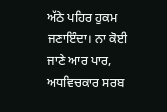ਅੱਠੇ ਪਹਿਰ ਹੁਕਮ ਜਣਾਇੰਦਾ। ਨਾ ਕੋਈ ਜਾਣੇ ਆਰ ਪਾਰ, ਅਧਵਿਚਕਾਰ ਸਰਬ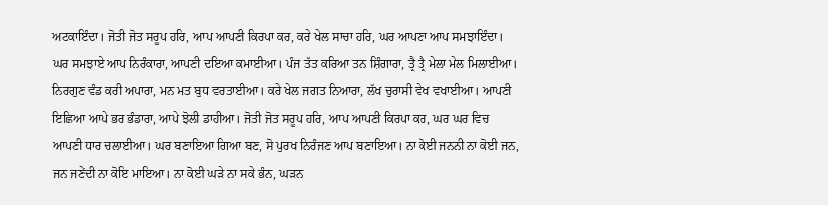ਅਟਕਾਇੰਦਾ। ਜੋਤੀ ਜੋਤ ਸਰੂਪ ਹਰਿ, ਆਪ ਆਪਣੀ ਕਿਰਪਾ ਕਰ, ਕਰੇ ਖੇਲ ਸਾਚਾ ਹਰਿ, ਘਰ ਆਪਣਾ ਆਪ ਸਮਝਾਇੰਦਾ। ਘਰ ਸਮਝਾਏ ਆਪ ਨਿਰੰਕਾਰਾ, ਆਪਣੀ ਦਇਆ ਕਮਾਈਆ। ਪੰਜ ਤੱਤ ਕਰਿਆ ਤਨ ਸ਼ਿੰਗਾਰਾ, ਤ੍ਰੈ ਤ੍ਰੈ ਮੇਲਾ ਮੇਲ ਮਿਲਾਈਆ। ਨਿਰਗੁਣ ਵੰਡ ਕਰੀ ਅਪਾਰਾ, ਮਨ ਮਤ ਬੁਧ ਵਰਤਾਈਆ। ਕਰੇ ਖੇਲ ਜਗਤ ਨਿਆਰਾ, ਲੱਖ ਚੁਰਾਸੀ ਵੇਖ ਵਖਾਈਆ। ਆਪਣੀ ਇਛਿਆ ਆਪੇ ਭਰ ਭੰਡਾਰਾ, ਆਪੇ ਝੋਲੀ ਡਾਹੀਆ। ਜੋਤੀ ਜੋਤ ਸਰੂਪ ਹਰਿ, ਆਪ ਆਪਣੀ ਕਿਰਪਾ ਕਰ, ਘਰ ਘਰ ਵਿਚ ਆਪਣੀ ਧਾਰ ਚਲਾਈਆ। ਘਰ ਬਣਾਇਆ ਗਿਆ ਬਣ, ਸੋ ਪੁਰਖ ਨਿਰੰਜਣ ਆਪ ਬਣਾਇਆ। ਨਾ ਕੋਈ ਜਨਨੀ ਨਾ ਕੋਈ ਜਨ, ਜਨ ਜਣੇਂਦੀ ਨਾ ਕੋਇ ਮਾਇਆ। ਨਾ ਕੋਈ ਘੜੇ ਨਾ ਸਕੇ ਭੰਨ, ਘੜਨ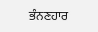ਭੰਨਣਹਾਰ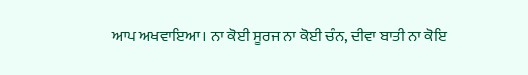ਆਪ ਅਖਵਾਇਆ। ਨਾ ਕੋਈ ਸੂਰਜ ਨਾ ਕੋਈ ਚੰਨ, ਦੀਵਾ ਬਾਤੀ ਨਾ ਕੋਇ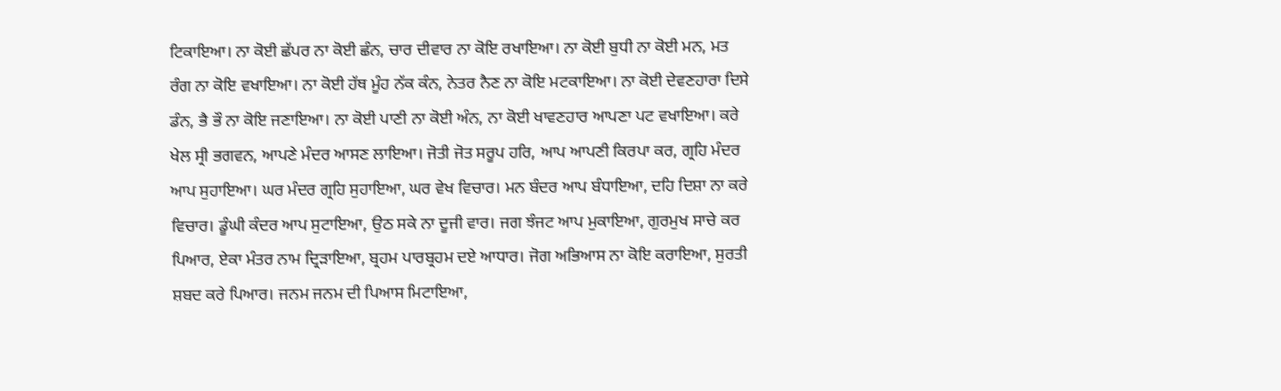ਟਿਕਾਇਆ। ਨਾ ਕੋਈ ਛੱਪਰ ਨਾ ਕੋਈ ਛੰਨ, ਚਾਰ ਦੀਵਾਰ ਨਾ ਕੋਇ ਰਖਾਇਆ। ਨਾ ਕੋਈ ਬੁਧੀ ਨਾ ਕੋਈ ਮਨ, ਮਤ ਰੰਗ ਨਾ ਕੋਇ ਵਖਾਇਆ। ਨਾ ਕੋਈ ਹੱਥ ਮੂੰਹ ਨੱਕ ਕੰਨ, ਨੇਤਰ ਨੈਣ ਨਾ ਕੋਇ ਮਟਕਾਇਆ। ਨਾ ਕੋਈ ਦੇਵਣਹਾਰਾ ਦਿਸੇ ਡੰਨ, ਭੈ ਭੌ ਨਾ ਕੋਇ ਜਣਾਇਆ। ਨਾ ਕੋਈ ਪਾਣੀ ਨਾ ਕੋਈ ਅੰਨ, ਨਾ ਕੋਈ ਖਾਵਣਹਾਰ ਆਪਣਾ ਪਟ ਵਖਾਇਆ। ਕਰੇ ਖੇਲ ਸ੍ਰੀ ਭਗਵਨ, ਆਪਣੇ ਮੰਦਰ ਆਸਣ ਲਾਇਆ। ਜੋਤੀ ਜੋਤ ਸਰੂਪ ਹਰਿ, ਆਪ ਆਪਣੀ ਕਿਰਪਾ ਕਰ, ਗ੍ਰਹਿ ਮੰਦਰ ਆਪ ਸੁਹਾਇਆ। ਘਰ ਮੰਦਰ ਗ੍ਰਹਿ ਸੁਹਾਇਆ, ਘਰ ਵੇਖ ਵਿਚਾਰ। ਮਨ ਬੰਦਰ ਆਪ ਬੰਧਾਇਆ, ਦਹਿ ਦਿਸ਼ਾ ਨਾ ਕਰੇ ਵਿਚਾਰ। ਡੂੰਘੀ ਕੰਦਰ ਆਪ ਸੁਟਾਇਆ, ਉਠ ਸਕੇ ਨਾ ਦੂਜੀ ਵਾਰ। ਜਗ ਝੰਜਟ ਆਪ ਮੁਕਾਇਆ, ਗੁਰਮੁਖ ਸਾਚੇ ਕਰ ਪਿਆਰ, ਏਕਾ ਮੰਤਰ ਨਾਮ ਦ੍ਰਿੜਾਇਆ, ਬ੍ਰਹਮ ਪਾਰਬ੍ਰਹਮ ਦਏ ਆਧਾਰ। ਜੋਗ ਅਭਿਆਸ ਨਾ ਕੋਇ ਕਰਾਇਆ, ਸੁਰਤੀ ਸ਼ਬਦ ਕਰੇ ਪਿਆਰ। ਜਨਮ ਜਨਮ ਦੀ ਪਿਆਸ ਮਿਟਾਇਆ,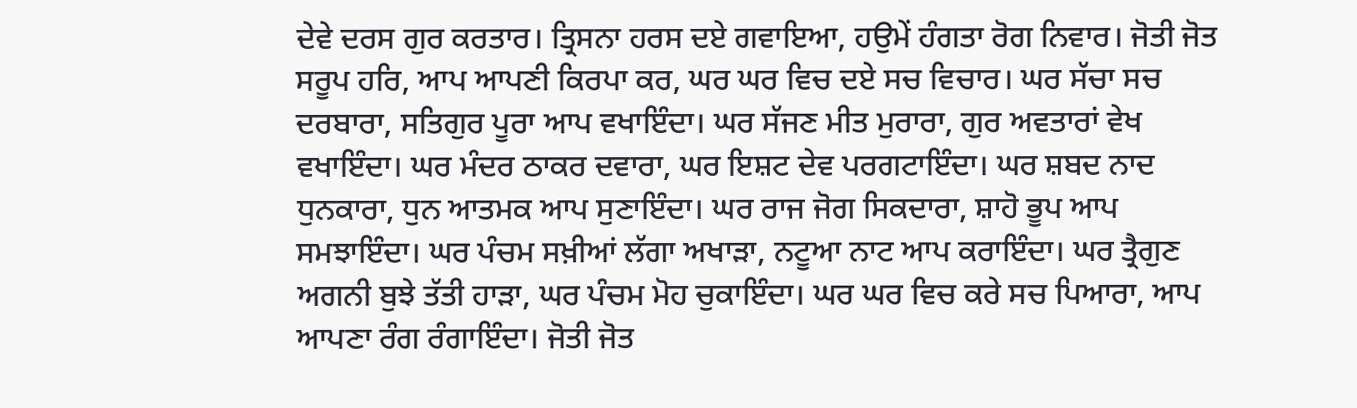ਦੇਵੇ ਦਰਸ ਗੁਰ ਕਰਤਾਰ। ਤ੍ਰਿਸਨਾ ਹਰਸ ਦਏ ਗਵਾਇਆ, ਹਉਮੇਂ ਹੰਗਤਾ ਰੋਗ ਨਿਵਾਰ। ਜੋਤੀ ਜੋਤ ਸਰੂਪ ਹਰਿ, ਆਪ ਆਪਣੀ ਕਿਰਪਾ ਕਰ, ਘਰ ਘਰ ਵਿਚ ਦਏ ਸਚ ਵਿਚਾਰ। ਘਰ ਸੱਚਾ ਸਚ ਦਰਬਾਰਾ, ਸਤਿਗੁਰ ਪੂਰਾ ਆਪ ਵਖਾਇੰਦਾ। ਘਰ ਸੱਜਣ ਮੀਤ ਮੁਰਾਰਾ, ਗੁਰ ਅਵਤਾਰਾਂ ਵੇਖ ਵਖਾਇੰਦਾ। ਘਰ ਮੰਦਰ ਠਾਕਰ ਦਵਾਰਾ, ਘਰ ਇਸ਼ਟ ਦੇਵ ਪਰਗਟਾਇੰਦਾ। ਘਰ ਸ਼ਬਦ ਨਾਦ ਧੁਨਕਾਰਾ, ਧੁਨ ਆਤਮਕ ਆਪ ਸੁਣਾਇੰਦਾ। ਘਰ ਰਾਜ ਜੋਗ ਸਿਕਦਾਰਾ, ਸ਼ਾਹੋ ਭੂਪ ਆਪ ਸਮਝਾਇੰਦਾ। ਘਰ ਪੰਚਮ ਸਖ਼ੀਆਂ ਲੱਗਾ ਅਖਾੜਾ, ਨਟੂਆ ਨਾਟ ਆਪ ਕਰਾਇੰਦਾ। ਘਰ ਤ੍ਰੈਗੁਣ ਅਗਨੀ ਬੁਝੇ ਤੱਤੀ ਹਾੜਾ, ਘਰ ਪੰਚਮ ਮੋਹ ਚੁਕਾਇੰਦਾ। ਘਰ ਘਰ ਵਿਚ ਕਰੇ ਸਚ ਪਿਆਰਾ, ਆਪ ਆਪਣਾ ਰੰਗ ਰੰਗਾਇੰਦਾ। ਜੋਤੀ ਜੋਤ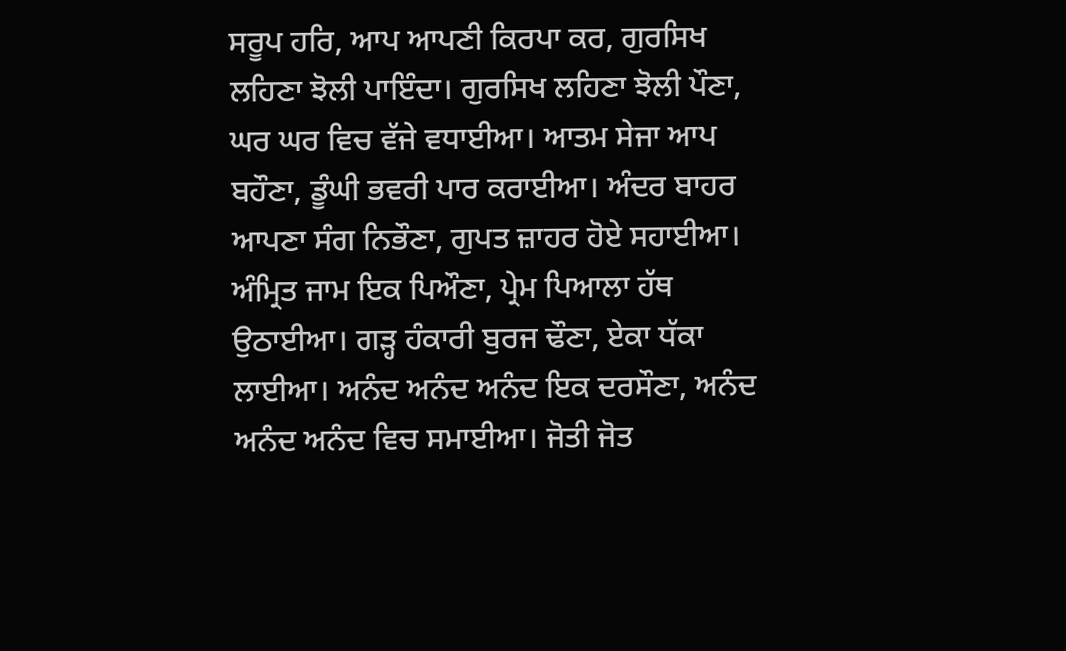ਸਰੂਪ ਹਰਿ, ਆਪ ਆਪਣੀ ਕਿਰਪਾ ਕਰ, ਗੁਰਸਿਖ ਲਹਿਣਾ ਝੋਲੀ ਪਾਇੰਦਾ। ਗੁਰਸਿਖ ਲਹਿਣਾ ਝੋਲੀ ਪੌਣਾ, ਘਰ ਘਰ ਵਿਚ ਵੱਜੇ ਵਧਾਈਆ। ਆਤਮ ਸੇਜਾ ਆਪ ਬਹੌਣਾ, ਡੂੰਘੀ ਭਵਰੀ ਪਾਰ ਕਰਾਈਆ। ਅੰਦਰ ਬਾਹਰ ਆਪਣਾ ਸੰਗ ਨਿਭੌਣਾ, ਗੁਪਤ ਜ਼ਾਹਰ ਹੋਏ ਸਹਾਈਆ। ਅੰਮ੍ਰਿਤ ਜਾਮ ਇਕ ਪਿਔਣਾ, ਪ੍ਰੇਮ ਪਿਆਲਾ ਹੱਥ ਉਠਾਈਆ। ਗੜ੍ਹ ਹੰਕਾਰੀ ਬੁਰਜ ਢੌਣਾ, ਏਕਾ ਧੱਕਾ ਲਾਈਆ। ਅਨੰਦ ਅਨੰਦ ਅਨੰਦ ਇਕ ਦਰਸੌਣਾ, ਅਨੰਦ ਅਨੰਦ ਅਨੰਦ ਵਿਚ ਸਮਾਈਆ। ਜੋਤੀ ਜੋਤ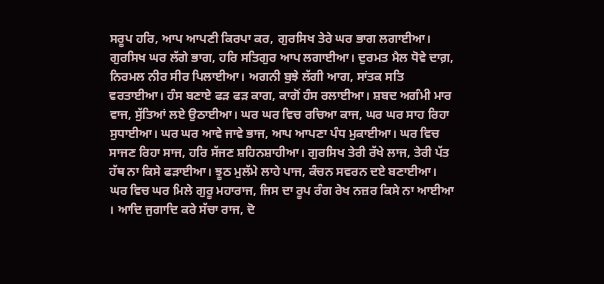ਸਰੂਪ ਹਰਿ, ਆਪ ਆਪਣੀ ਕਿਰਪਾ ਕਰ, ਗੁਰਸਿਖ ਤੇਰੇ ਘਰ ਭਾਗ ਲਗਾਈਆ। ਗੁਰਸਿਖ ਘਰ ਲੱਗੇ ਭਾਗ, ਹਰਿ ਸਤਿਗੁਰ ਆਪ ਲਗਾਈਆ। ਦੁਰਮਤ ਮੈਲ ਧੋਵੇ ਦਾਗ਼, ਨਿਰਮਲ ਨੀਰ ਸੀਰ ਪਿਲਾਈਆ। ਅਗਨੀ ਬੁਝੇ ਲੱਗੀ ਆਗ, ਸਾਂਤਕ ਸਤਿ ਵਰਤਾਈਆ। ਹੰਸ ਬਣਾਏ ਫੜ ਫੜ ਕਾਗ, ਕਾਗੋਂ ਹੰਸ ਰਲਾਈਆ। ਸ਼ਬਦ ਅਗੰਮੀ ਮਾਰ ਵਾਜ, ਸੁੱਤਿਆਂ ਲਏ ਉਠਾਈਆ। ਘਰ ਘਰ ਵਿਚ ਰਚਿਆ ਕਾਜ, ਘਰ ਘਰ ਸਾਹ ਰਿਹਾ ਸੁਧਾਈਆ। ਘਰ ਘਰ ਆਵੇ ਜਾਵੇ ਭਾਜ, ਆਪ ਆਪਣਾ ਪੰਧ ਮੁਕਾਈਆ। ਘਰ ਵਿਚ ਸਾਜਣ ਰਿਹਾ ਸਾਜ, ਹਰਿ ਸੱਜਣ ਸ਼ਹਿਨਸ਼ਾਹੀਆ। ਗੁਰਸਿਖ ਤੇਰੀ ਰੱਖੇ ਲਾਜ, ਤੇਰੀ ਪੱਤ ਹੱਥ ਨਾ ਕਿਸੇ ਫੜਾਈਆ। ਝੂਠ ਮੁਲੱਮੇ ਲਾਹੇ ਪਾਜ, ਕੰਚਨ ਸਵਰਨ ਦਏ ਬਣਾਈਆ। ਘਰ ਵਿਚ ਘਰ ਮਿਲੇ ਗੁਰੂ ਮਹਾਰਾਜ, ਜਿਸ ਦਾ ਰੂਪ ਰੰਗ ਰੇਖ ਨਜ਼ਰ ਕਿਸੇ ਨਾ ਆਈਆ । ਆਦਿ ਜੁਗਾਦਿ ਕਰੇ ਸੱਚਾ ਰਾਜ, ਦੋ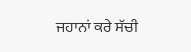ਜਹਾਨਾਂ ਕਰੇ ਸੱਚੀ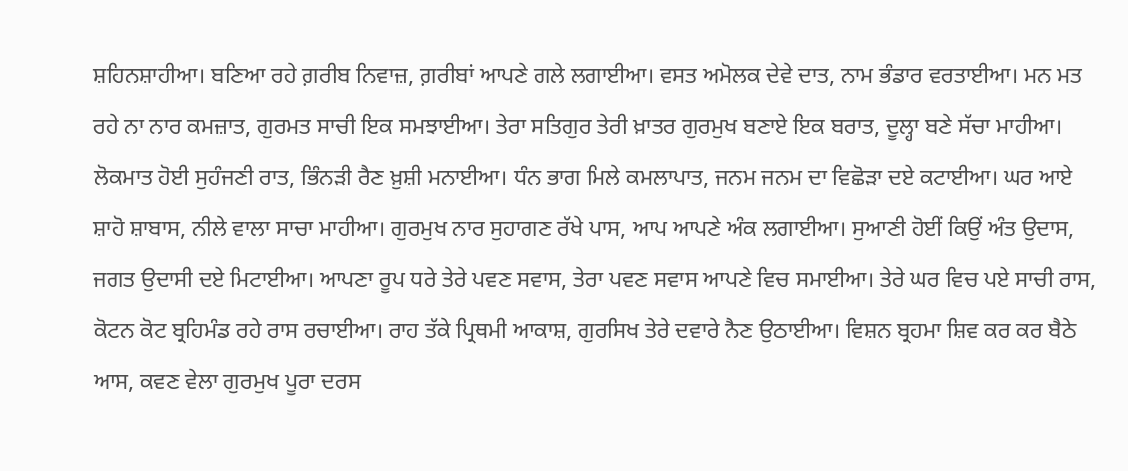ਸ਼ਹਿਨਸ਼ਾਹੀਆ। ਬਣਿਆ ਰਹੇ ਗ਼ਰੀਬ ਨਿਵਾਜ਼, ਗ਼ਰੀਬਾਂ ਆਪਣੇ ਗਲੇ ਲਗਾਈਆ। ਵਸਤ ਅਮੋਲਕ ਦੇਵੇ ਦਾਤ, ਨਾਮ ਭੰਡਾਰ ਵਰਤਾਈਆ। ਮਨ ਮਤ ਰਹੇ ਨਾ ਨਾਰ ਕਮਜ਼ਾਤ, ਗੁਰਮਤ ਸਾਚੀ ਇਕ ਸਮਝਾਈਆ। ਤੇਰਾ ਸਤਿਗੁਰ ਤੇਰੀ ਖ਼ਾਤਰ ਗੁਰਮੁਖ ਬਣਾਏ ਇਕ ਬਰਾਤ, ਦੂਲ੍ਹਾ ਬਣੇ ਸੱਚਾ ਮਾਹੀਆ। ਲੋਕਮਾਤ ਹੋਈ ਸੁਹੰਜਣੀ ਰਾਤ, ਭਿੰਨੜੀ ਰੈਣ ਖ਼ੁਸ਼ੀ ਮਨਾਈਆ। ਧੰਨ ਭਾਗ ਮਿਲੇ ਕਮਲਾਪਾਤ, ਜਨਮ ਜਨਮ ਦਾ ਵਿਛੋੜਾ ਦਏ ਕਟਾਈਆ। ਘਰ ਆਏ ਸ਼ਾਹੋ ਸ਼ਾਬਾਸ, ਨੀਲੇ ਵਾਲਾ ਸਾਚਾ ਮਾਹੀਆ। ਗੁਰਮੁਖ ਨਾਰ ਸੁਹਾਗਣ ਰੱਖੇ ਪਾਸ, ਆਪ ਆਪਣੇ ਅੰਕ ਲਗਾਈਆ। ਸੁਆਣੀ ਹੋਈਂ ਕਿਉਂ ਅੰਤ ਉਦਾਸ, ਜਗਤ ਉਦਾਸੀ ਦਏ ਮਿਟਾਈਆ। ਆਪਣਾ ਰੂਪ ਧਰੇ ਤੇਰੇ ਪਵਣ ਸਵਾਸ, ਤੇਰਾ ਪਵਣ ਸਵਾਸ ਆਪਣੇ ਵਿਚ ਸਮਾਈਆ। ਤੇਰੇ ਘਰ ਵਿਚ ਪਏ ਸਾਚੀ ਰਾਸ, ਕੋਟਨ ਕੋਟ ਬ੍ਰਹਿਮੰਡ ਰਹੇ ਰਾਸ ਰਚਾਈਆ। ਰਾਹ ਤੱਕੇ ਪ੍ਰਿਥਮੀ ਆਕਾਸ਼, ਗੁਰਸਿਖ ਤੇਰੇ ਦਵਾਰੇ ਨੈਣ ਉਠਾਈਆ। ਵਿਸ਼ਨ ਬ੍ਰਹਮਾ ਸ਼ਿਵ ਕਰ ਕਰ ਬੈਠੇ ਆਸ, ਕਵਣ ਵੇਲਾ ਗੁਰਮੁਖ ਪੂਰਾ ਦਰਸ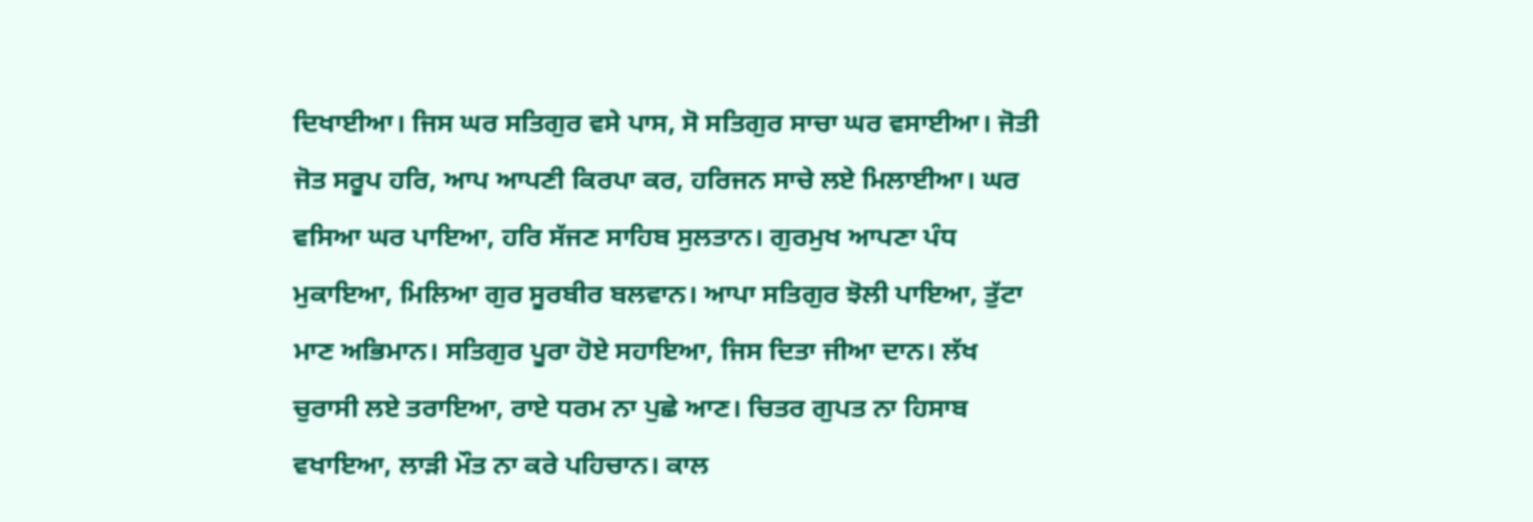ਦਿਖਾਈਆ। ਜਿਸ ਘਰ ਸਤਿਗੁਰ ਵਸੇ ਪਾਸ, ਸੋ ਸਤਿਗੁਰ ਸਾਚਾ ਘਰ ਵਸਾਈਆ। ਜੋਤੀ ਜੋਤ ਸਰੂਪ ਹਰਿ, ਆਪ ਆਪਣੀ ਕਿਰਪਾ ਕਰ, ਹਰਿਜਨ ਸਾਚੇ ਲਏ ਮਿਲਾਈਆ। ਘਰ ਵਸਿਆ ਘਰ ਪਾਇਆ, ਹਰਿ ਸੱਜਣ ਸਾਹਿਬ ਸੁਲਤਾਨ। ਗੁਰਮੁਖ ਆਪਣਾ ਪੰਧ ਮੁਕਾਇਆ, ਮਿਲਿਆ ਗੁਰ ਸੂਰਬੀਰ ਬਲਵਾਨ। ਆਪਾ ਸਤਿਗੁਰ ਝੋਲੀ ਪਾਇਆ, ਤੁੱਟਾ ਮਾਣ ਅਭਿਮਾਨ। ਸਤਿਗੁਰ ਪੂਰਾ ਹੋਏ ਸਹਾਇਆ, ਜਿਸ ਦਿਤਾ ਜੀਆ ਦਾਨ। ਲੱਖ ਚੁਰਾਸੀ ਲਏ ਤਰਾਇਆ, ਰਾਏ ਧਰਮ ਨਾ ਪੁਛੇ ਆਣ। ਚਿਤਰ ਗੁਪਤ ਨਾ ਹਿਸਾਬ ਵਖਾਇਆ, ਲਾੜੀ ਮੌਤ ਨਾ ਕਰੇ ਪਹਿਚਾਨ। ਕਾਲ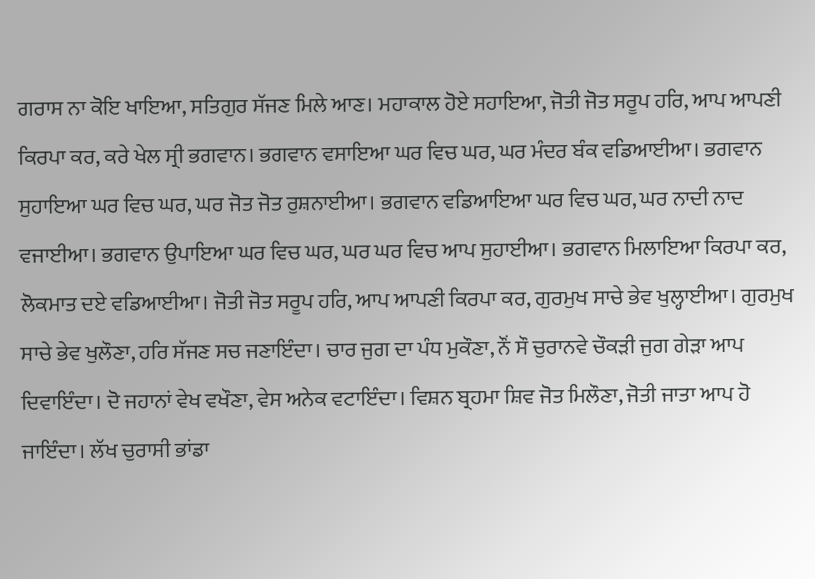ਗਰਾਸ ਨਾ ਕੋਇ ਖਾਇਆ, ਸਤਿਗੁਰ ਸੱਜਣ ਮਿਲੇ ਆਣ। ਮਹਾਕਾਲ ਹੋਏ ਸਹਾਇਆ, ਜੋਤੀ ਜੋਤ ਸਰੂਪ ਹਰਿ, ਆਪ ਆਪਣੀ ਕਿਰਪਾ ਕਰ, ਕਰੇ ਖੇਲ ਸ੍ਰੀ ਭਗਵਾਨ। ਭਗਵਾਨ ਵਸਾਇਆ ਘਰ ਵਿਚ ਘਰ, ਘਰ ਮੰਦਰ ਬੰਕ ਵਡਿਆਈਆ। ਭਗਵਾਨ ਸੁਹਾਇਆ ਘਰ ਵਿਚ ਘਰ, ਘਰ ਜੋਤ ਜੋਤ ਰੁਸ਼ਨਾਈਆ। ਭਗਵਾਨ ਵਡਿਆਇਆ ਘਰ ਵਿਚ ਘਰ, ਘਰ ਨਾਦੀ ਨਾਦ ਵਜਾਈਆ। ਭਗਵਾਨ ਉਪਾਇਆ ਘਰ ਵਿਚ ਘਰ, ਘਰ ਘਰ ਵਿਚ ਆਪ ਸੁਹਾਈਆ। ਭਗਵਾਨ ਮਿਲਾਇਆ ਕਿਰਪਾ ਕਰ, ਲੋਕਮਾਤ ਦਏ ਵਡਿਆਈਆ। ਜੋਤੀ ਜੋਤ ਸਰੂਪ ਹਰਿ, ਆਪ ਆਪਣੀ ਕਿਰਪਾ ਕਰ, ਗੁਰਮੁਖ ਸਾਚੇ ਭੇਵ ਖੁਲ੍ਹਾਈਆ। ਗੁਰਮੁਖ ਸਾਚੇ ਭੇਵ ਖੁਲੌਣਾ, ਹਰਿ ਸੱਜਣ ਸਚ ਜਣਾਇੰਦਾ। ਚਾਰ ਜੁਗ ਦਾ ਪੰਧ ਮੁਕੌਣਾ, ਨੌਂ ਸੌ ਚੁਰਾਨਵੇ ਚੌਕੜੀ ਜੁਗ ਗੇੜਾ ਆਪ ਦਿਵਾਇੰਦਾ। ਦੋ ਜਹਾਨਾਂ ਵੇਖ ਵਖੌਣਾ, ਵੇਸ ਅਨੇਕ ਵਟਾਇੰਦਾ। ਵਿਸ਼ਨ ਬ੍ਰਹਮਾ ਸ਼ਿਵ ਜੋਤ ਮਿਲੌਣਾ, ਜੋਤੀ ਜਾਤਾ ਆਪ ਹੋ ਜਾਇੰਦਾ। ਲੱਖ ਚੁਰਾਸੀ ਭਾਂਡਾ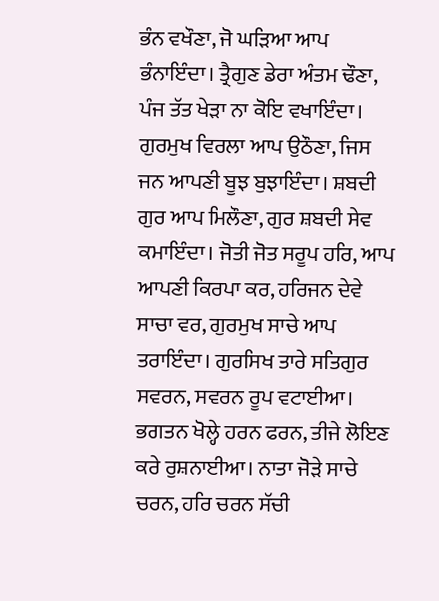ਭੰਨ ਵਖੌਣਾ, ਜੋ ਘੜਿਆ ਆਪ ਭੰਨਾਇੰਦਾ। ਤ੍ਰੈਗੁਣ ਡੇਰਾ ਅੰਤਮ ਢੌਣਾ, ਪੰਜ ਤੱਤ ਖੇੜਾ ਨਾ ਕੋਇ ਵਖਾਇੰਦਾ। ਗੁਰਮੁਖ ਵਿਰਲਾ ਆਪ ਉਠੌਣਾ, ਜਿਸ ਜਨ ਆਪਣੀ ਬੂਝ ਬੁਝਾਇੰਦਾ। ਸ਼ਬਦੀ ਗੁਰ ਆਪ ਮਿਲੌਣਾ, ਗੁਰ ਸ਼ਬਦੀ ਸੇਵ ਕਮਾਇੰਦਾ। ਜੋਤੀ ਜੋਤ ਸਰੂਪ ਹਰਿ, ਆਪ ਆਪਣੀ ਕਿਰਪਾ ਕਰ, ਹਰਿਜਨ ਦੇਵੇ ਸਾਚਾ ਵਰ, ਗੁਰਮੁਖ ਸਾਚੇ ਆਪ ਤਰਾਇੰਦਾ। ਗੁਰਸਿਖ ਤਾਰੇ ਸਤਿਗੁਰ ਸਵਰਨ, ਸਵਰਨ ਰੂਪ ਵਟਾਈਆ। ਭਗਤਨ ਖੋਲ੍ਹੇ ਹਰਨ ਫਰਨ, ਤੀਜੇ ਲੋਇਣ ਕਰੇ ਰੁਸ਼ਨਾਈਆ। ਨਾਤਾ ਜੋੜੇ ਸਾਚੇ ਚਰਨ, ਹਰਿ ਚਰਨ ਸੱਚੀ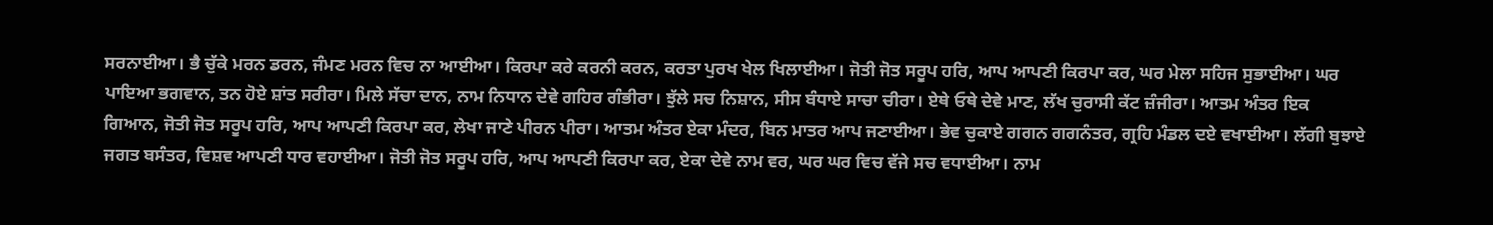ਸਰਨਾਈਆ। ਭੈ ਚੁੱਕੇ ਮਰਨ ਡਰਨ, ਜੰਮਣ ਮਰਨ ਵਿਚ ਨਾ ਆਈਆ। ਕਿਰਪਾ ਕਰੇ ਕਰਨੀ ਕਰਨ, ਕਰਤਾ ਪੁਰਖ ਖੇਲ ਖਿਲਾਈਆ। ਜੋਤੀ ਜੋਤ ਸਰੂਪ ਹਰਿ, ਆਪ ਆਪਣੀ ਕਿਰਪਾ ਕਰ, ਘਰ ਮੇਲਾ ਸਹਿਜ ਸੁਭਾਈਆ। ਘਰ ਪਾਇਆ ਭਗਵਾਨ, ਤਨ ਹੋਏ ਸ਼ਾਂਤ ਸਰੀਰਾ। ਮਿਲੇ ਸੱਚਾ ਦਾਨ, ਨਾਮ ਨਿਧਾਨ ਦੇਵੇ ਗਹਿਰ ਗੰਭੀਰਾ। ਝੁੱਲੇ ਸਚ ਨਿਸ਼ਾਨ, ਸੀਸ ਬੰਧਾਏ ਸਾਚਾ ਚੀਰਾ। ਏਥੇ ਓਥੇ ਦੇਵੇ ਮਾਣ, ਲੱਖ ਚੁਰਾਸੀ ਕੱਟ ਜ਼ੰਜੀਰਾ। ਆਤਮ ਅੰਤਰ ਇਕ ਗਿਆਨ, ਜੋਤੀ ਜੋਤ ਸਰੂਪ ਹਰਿ, ਆਪ ਆਪਣੀ ਕਿਰਪਾ ਕਰ, ਲੇਖਾ ਜਾਣੇ ਪੀਰਨ ਪੀਰਾ। ਆਤਮ ਅੰਤਰ ਏਕਾ ਮੰਦਰ, ਬਿਨ ਮਾਤਰ ਆਪ ਜਣਾਈਆ। ਭੇਵ ਚੁਕਾਏ ਗਗਨ ਗਗਨੰਤਰ, ਗ੍ਰਹਿ ਮੰਡਲ ਦਏ ਵਖਾਈਆ। ਲੱਗੀ ਬੁਝਾਏ ਜਗਤ ਬਸੰਤਰ, ਵਿਸ਼ਵ ਆਪਣੀ ਧਾਰ ਵਹਾਈਆ। ਜੋਤੀ ਜੋਤ ਸਰੂਪ ਹਰਿ, ਆਪ ਆਪਣੀ ਕਿਰਪਾ ਕਰ, ਏਕਾ ਦੇਵੇ ਨਾਮ ਵਰ, ਘਰ ਘਰ ਵਿਚ ਵੱਜੇ ਸਚ ਵਧਾਈਆ। ਨਾਮ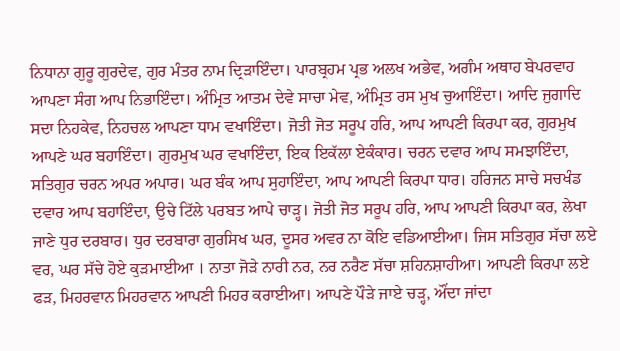ਨਿਧਾਨਾ ਗੁਰੂ ਗੁਰਦੇਵ, ਗੁਰ ਮੰਤਰ ਨਾਮ ਦ੍ਰਿੜਾਇੰਦਾ। ਪਾਰਬ੍ਰਹਮ ਪ੍ਰਭ ਅਲਖ ਅਭੇਵ, ਅਗੰਮ ਅਥਾਹ ਬੇਪਰਵਾਹ ਆਪਣਾ ਸੰਗ ਆਪ ਨਿਭਾਇੰਦਾ। ਅੰਮ੍ਰਿਤ ਆਤਮ ਦੇਵੇ ਸਾਚਾ ਮੇਵ, ਅੰਮ੍ਰਿਤ ਰਸ ਮੁਖ ਚੁਆਇੰਦਾ। ਆਦਿ ਜੁਗਾਦਿ ਸਦਾ ਨਿਹਕੇਵ, ਨਿਹਚਲ ਆਪਣਾ ਧਾਮ ਵਖਾਇੰਦਾ। ਜੋਤੀ ਜੋਤ ਸਰੂਪ ਹਰਿ, ਆਪ ਆਪਣੀ ਕਿਰਪਾ ਕਰ, ਗੁਰਮੁਖ ਆਪਣੇ ਘਰ ਬਹਾਇੰਦਾ। ਗੁਰਮੁਖ ਘਰ ਵਖਾਇੰਦਾ, ਇਕ ਇਕੱਲਾ ਏਕੰਕਾਰ। ਚਰਨ ਦਵਾਰ ਆਪ ਸਮਝਾਇੰਦਾ, ਸਤਿਗੁਰ ਚਰਨ ਅਪਰ ਅਪਾਰ। ਘਰ ਬੰਕ ਆਪ ਸੁਹਾਇੰਦਾ, ਆਪ ਆਪਣੀ ਕਿਰਪਾ ਧਾਰ। ਹਰਿਜਨ ਸਾਚੇ ਸਚਖੰਡ ਦਵਾਰ ਆਪ ਬਹਾਇੰਦਾ, ਉਚੇ ਟਿੱਲੇ ਪਰਬਤ ਆਪੇ ਚਾੜ੍ਹ। ਜੋਤੀ ਜੋਤ ਸਰੂਪ ਹਰਿ, ਆਪ ਆਪਣੀ ਕਿਰਪਾ ਕਰ, ਲੇਖਾ ਜਾਣੇ ਧੁਰ ਦਰਬਾਰ। ਧੁਰ ਦਰਬਾਰਾ ਗੁਰਸਿਖ ਘਰ, ਦੂਸਰ ਅਵਰ ਨਾ ਕੋਇ ਵਡਿਆਈਆ। ਜਿਸ ਸਤਿਗੁਰ ਸੱਚਾ ਲਏ ਵਰ, ਘਰ ਸੱਚੇ ਹੋਏ ਕੁੜਮਾਈਆ । ਨਾਤਾ ਜੋੜੇ ਨਾਰੀ ਨਰ, ਨਰ ਨਰੈਣ ਸੱਚਾ ਸ਼ਹਿਨਸ਼ਾਹੀਆ। ਆਪਣੀ ਕਿਰਪਾ ਲਏ ਫੜ, ਮਿਹਰਵਾਨ ਮਿਹਰਵਾਨ ਆਪਣੀ ਮਿਹਰ ਕਰਾਈਆ। ਆਪਣੇ ਪੌੜੇ ਜਾਏ ਚੜ੍ਹ, ਔਂਦਾ ਜਾਂਦਾ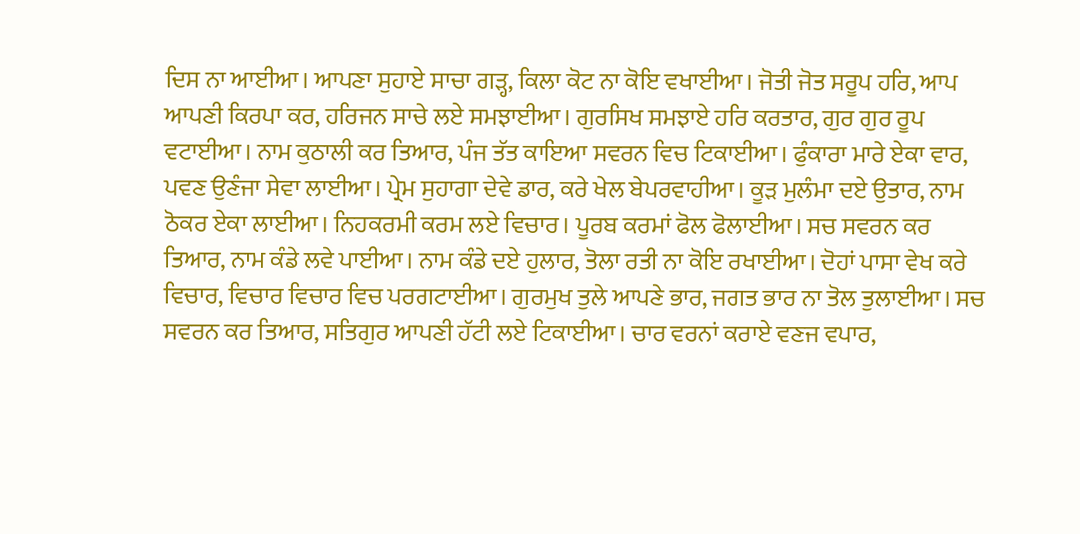ਦਿਸ ਨਾ ਆਈਆ। ਆਪਣਾ ਸੁਹਾਏ ਸਾਚਾ ਗੜ੍ਹ, ਕਿਲਾ ਕੋਟ ਨਾ ਕੋਇ ਵਖਾਈਆ। ਜੋਤੀ ਜੋਤ ਸਰੂਪ ਹਰਿ, ਆਪ ਆਪਣੀ ਕਿਰਪਾ ਕਰ, ਹਰਿਜਨ ਸਾਚੇ ਲਏ ਸਮਝਾਈਆ। ਗੁਰਸਿਖ ਸਮਝਾਏ ਹਰਿ ਕਰਤਾਰ, ਗੁਰ ਗੁਰ ਰੂਪ ਵਟਾਈਆ। ਨਾਮ ਕੁਠਾਲੀ ਕਰ ਤਿਆਰ, ਪੰਜ ਤੱਤ ਕਾਇਆ ਸਵਰਨ ਵਿਚ ਟਿਕਾਈਆ। ਫੁੰਕਾਰਾ ਮਾਰੇ ਏਕਾ ਵਾਰ, ਪਵਣ ਉਣੰਜਾ ਸੇਵਾ ਲਾਈਆ। ਪ੍ਰੇਮ ਸੁਹਾਗਾ ਦੇਵੇ ਡਾਰ, ਕਰੇ ਖੇਲ ਬੇਪਰਵਾਹੀਆ। ਕੂੜ ਮੁਲੰਮਾ ਦਏ ਉਤਾਰ, ਨਾਮ ਠੋਕਰ ਏਕਾ ਲਾਈਆ। ਨਿਹਕਰਮੀ ਕਰਮ ਲਏ ਵਿਚਾਰ। ਪੂਰਬ ਕਰਮਾਂ ਫੋਲ ਫੋਲਾਈਆ। ਸਚ ਸਵਰਨ ਕਰ ਤਿਆਰ, ਨਾਮ ਕੰਡੇ ਲਵੇ ਪਾਈਆ। ਨਾਮ ਕੰਡੇ ਦਏ ਹੁਲਾਰ, ਤੋਲਾ ਰਤੀ ਨਾ ਕੋਇ ਰਖਾਈਆ। ਦੋਹਾਂ ਪਾਸਾ ਵੇਖ ਕਰੇ ਵਿਚਾਰ, ਵਿਚਾਰ ਵਿਚਾਰ ਵਿਚ ਪਰਗਟਾਈਆ। ਗੁਰਮੁਖ ਤੁਲੇ ਆਪਣੇ ਭਾਰ, ਜਗਤ ਭਾਰ ਨਾ ਤੋਲ ਤੁਲਾਈਆ। ਸਚ ਸਵਰਨ ਕਰ ਤਿਆਰ, ਸਤਿਗੁਰ ਆਪਣੀ ਹੱਟੀ ਲਏ ਟਿਕਾਈਆ। ਚਾਰ ਵਰਨਾਂ ਕਰਾਏ ਵਣਜ ਵਪਾਰ,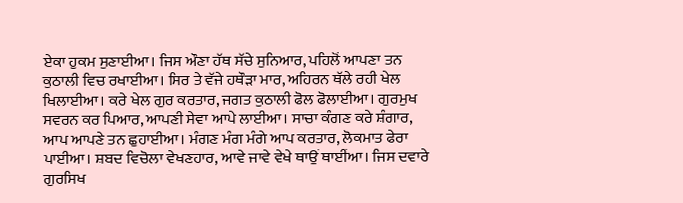ਏਕਾ ਹੁਕਮ ਸੁਣਾਈਆ। ਜਿਸ ਔਣਾ ਹੱਥ ਸੱਚੇ ਸੁਨਿਆਰ, ਪਹਿਲੋਂ ਆਪਣਾ ਤਨ ਕੁਠਾਲੀ ਵਿਚ ਰਖਾਈਆ। ਸਿਰ ਤੇ ਵੱਜੇ ਹਥੌੜਾ ਮਾਰ, ਅਹਿਰਨ ਥੱਲੇ ਰਹੀ ਖੇਲ ਖਿਲਾਈਆ। ਕਰੇ ਖੇਲ ਗੁਰ ਕਰਤਾਰ, ਜਗਤ ਕੁਠਾਲੀ ਫੋਲ ਫੋਲਾਈਆ। ਗੁਰਮੁਖ ਸਵਰਨ ਕਰ ਪਿਆਰ, ਆਪਣੀ ਸੇਵਾ ਆਪੇ ਲਾਈਆ। ਸਾਚਾ ਕੰਗਣ ਕਰੇ ਸ਼ੰਗਾਰ, ਆਪ ਆਪਣੇ ਤਨ ਛੁਹਾਈਆ। ਮੰਗਣ ਮੰਗ ਮੰਗੇ ਆਪ ਕਰਤਾਰ, ਲੋਕਮਾਤ ਫੇਰਾ ਪਾਈਆ। ਸ਼ਬਦ ਵਿਚੋਲਾ ਵੇਖਣਹਾਰ, ਆਵੇ ਜਾਵੇ ਵੇਖੇ ਥਾਉਂ ਥਾਈਂਆ। ਜਿਸ ਦਵਾਰੇ ਗੁਰਸਿਖ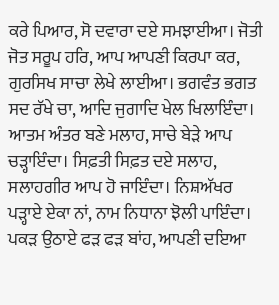ਕਰੇ ਪਿਆਰ, ਸੋ ਦਵਾਰਾ ਦਏ ਸਮਝਾਈਆ। ਜੋਤੀ ਜੋਤ ਸਰੂਪ ਹਰਿ, ਆਪ ਆਪਣੀ ਕਿਰਪਾ ਕਰ, ਗੁਰਸਿਖ ਸਾਚਾ ਲੇਖੇ ਲਾਈਆ। ਭਗਵੰਤ ਭਗਤ ਸਦ ਰੱਖੇ ਚਾ, ਆਦਿ ਜੁਗਾਦਿ ਖੇਲ ਖਿਲਾਇੰਦਾ। ਆਤਮ ਅੰਤਰ ਬਣੇ ਮਲਾਹ, ਸਾਚੇ ਬੇੜੇ ਆਪ ਚੜ੍ਹਾਇੰਦਾ। ਸਿਫ਼ਤੀ ਸਿਫ਼ਤ ਦਏ ਸਲਾਹ, ਸਲਾਹਗੀਰ ਆਪ ਹੋ ਜਾਇੰਦਾ। ਨਿਸ਼ਅੱਖਰ ਪੜ੍ਹਾਏ ਏਕਾ ਨਾਂ, ਨਾਮ ਨਿਧਾਨਾ ਝੋਲੀ ਪਾਇੰਦਾ। ਪਕੜ ਉਠਾਏ ਫੜ ਫੜ ਬਾਂਹ, ਆਪਣੀ ਦਇਆ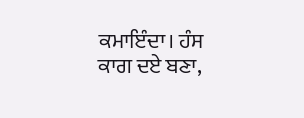ਕਮਾਇੰਦਾ। ਹੰਸ ਕਾਗ ਦਏ ਬਣਾ,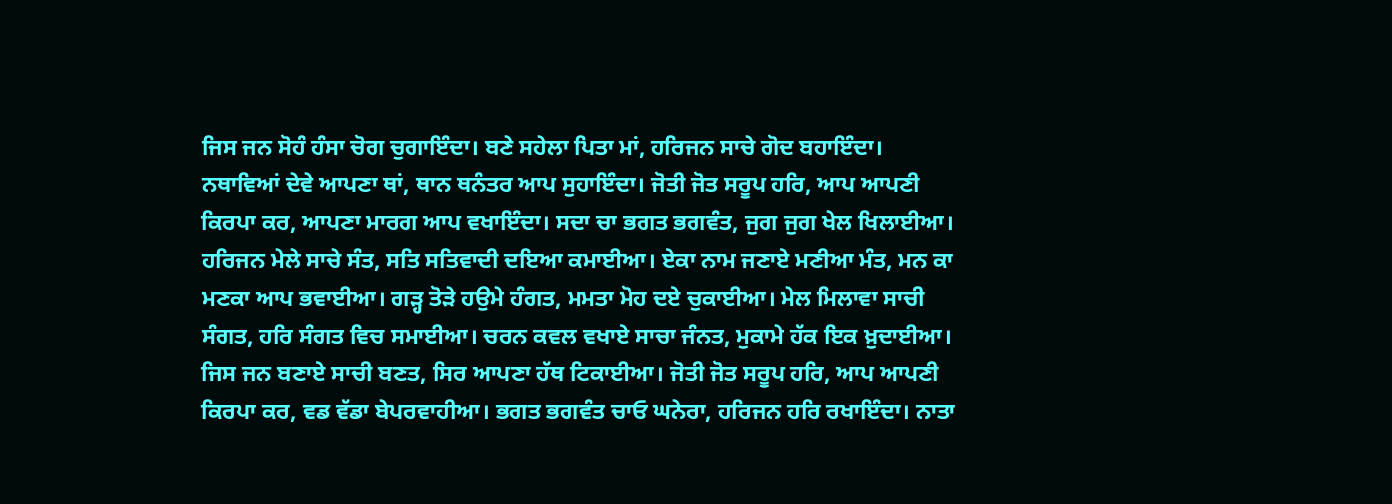ਜਿਸ ਜਨ ਸੋਹੰ ਹੰਸਾ ਚੋਗ ਚੁਗਾਇੰਦਾ। ਬਣੇ ਸਹੇਲਾ ਪਿਤਾ ਮਾਂ, ਹਰਿਜਨ ਸਾਚੇ ਗੋਦ ਬਹਾਇੰਦਾ। ਨਥਾਵਿਆਂ ਦੇਵੇ ਆਪਣਾ ਥਾਂ, ਥਾਨ ਥਨੰਤਰ ਆਪ ਸੁਹਾਇੰਦਾ। ਜੋਤੀ ਜੋਤ ਸਰੂਪ ਹਰਿ, ਆਪ ਆਪਣੀ ਕਿਰਪਾ ਕਰ, ਆਪਣਾ ਮਾਰਗ ਆਪ ਵਖਾਇੰਦਾ। ਸਦਾ ਚਾ ਭਗਤ ਭਗਵੰਤ, ਜੁਗ ਜੁਗ ਖੇਲ ਖਿਲਾਈਆ। ਹਰਿਜਨ ਮੇਲੇ ਸਾਚੇ ਸੰਤ, ਸਤਿ ਸਤਿਵਾਦੀ ਦਇਆ ਕਮਾਈਆ। ਏਕਾ ਨਾਮ ਜਣਾਏ ਮਣੀਆ ਮੰਤ, ਮਨ ਕਾ ਮਣਕਾ ਆਪ ਭਵਾਈਆ। ਗੜ੍ਹ ਤੋੜੇ ਹਉਮੇ ਹੰਗਤ, ਮਮਤਾ ਮੋਹ ਦਏ ਚੁਕਾਈਆ। ਮੇਲ ਮਿਲਾਵਾ ਸਾਚੀ ਸੰਗਤ, ਹਰਿ ਸੰਗਤ ਵਿਚ ਸਮਾਈਆ। ਚਰਨ ਕਵਲ ਵਖਾਏ ਸਾਚਾ ਜੰਨਤ, ਮੁਕਾਮੇ ਹੱਕ ਇਕ ਖ਼ੁਦਾਈਆ। ਜਿਸ ਜਨ ਬਣਾਏ ਸਾਚੀ ਬਣਤ, ਸਿਰ ਆਪਣਾ ਹੱਥ ਟਿਕਾਈਆ। ਜੋਤੀ ਜੋਤ ਸਰੂਪ ਹਰਿ, ਆਪ ਆਪਣੀ ਕਿਰਪਾ ਕਰ, ਵਡ ਵੱਡਾ ਬੇਪਰਵਾਹੀਆ। ਭਗਤ ਭਗਵੰਤ ਚਾਓ ਘਨੇਰਾ, ਹਰਿਜਨ ਹਰਿ ਰਖਾਇੰਦਾ। ਨਾਤਾ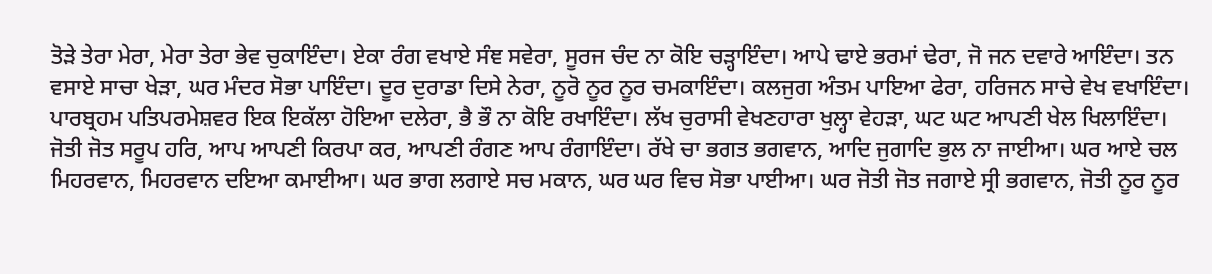ਤੋੜੇ ਤੇਰਾ ਮੇਰਾ, ਮੇਰਾ ਤੇਰਾ ਭੇਵ ਚੁਕਾਇੰਦਾ। ਏਕਾ ਰੰਗ ਵਖਾਏ ਸੰਞ ਸਵੇਰਾ, ਸੂਰਜ ਚੰਦ ਨਾ ਕੋਇ ਚੜ੍ਹਾਇੰਦਾ। ਆਪੇ ਢਾਏ ਭਰਮਾਂ ਢੇਰਾ, ਜੋ ਜਨ ਦਵਾਰੇ ਆਇੰਦਾ। ਤਨ ਵਸਾਏ ਸਾਚਾ ਖੇੜਾ, ਘਰ ਮੰਦਰ ਸੋਭਾ ਪਾਇੰਦਾ। ਦੂਰ ਦੁਰਾਡਾ ਦਿਸੇ ਨੇਰਾ, ਨੂਰੋ ਨੂਰ ਨੂਰ ਚਮਕਾਇੰਦਾ। ਕਲਜੁਗ ਅੰਤਮ ਪਾਇਆ ਫੇਰਾ, ਹਰਿਜਨ ਸਾਚੇ ਵੇਖ ਵਖਾਇੰਦਾ। ਪਾਰਬ੍ਰਹਮ ਪਤਿਪਰਮੇਸ਼ਵਰ ਇਕ ਇਕੱਲਾ ਹੋਇਆ ਦਲੇਰਾ, ਭੈ ਭੌ ਨਾ ਕੋਇ ਰਖਾਇੰਦਾ। ਲੱਖ ਚੁਰਾਸੀ ਵੇਖਣਹਾਰਾ ਖੁਲ੍ਹਾ ਵੇਹੜਾ, ਘਟ ਘਟ ਆਪਣੀ ਖੇਲ ਖਿਲਾਇੰਦਾ। ਜੋਤੀ ਜੋਤ ਸਰੂਪ ਹਰਿ, ਆਪ ਆਪਣੀ ਕਿਰਪਾ ਕਰ, ਆਪਣੀ ਰੰਗਣ ਆਪ ਰੰਗਾਇੰਦਾ। ਰੱਖੇ ਚਾ ਭਗਤ ਭਗਵਾਨ, ਆਦਿ ਜੁਗਾਦਿ ਭੁਲ ਨਾ ਜਾਈਆ। ਘਰ ਆਏ ਚਲ ਮਿਹਰਵਾਨ, ਮਿਹਰਵਾਨ ਦਇਆ ਕਮਾਈਆ। ਘਰ ਭਾਗ ਲਗਾਏ ਸਚ ਮਕਾਨ, ਘਰ ਘਰ ਵਿਚ ਸੋਭਾ ਪਾਈਆ। ਘਰ ਜੋਤੀ ਜੋਤ ਜਗਾਏ ਸ੍ਰੀ ਭਗਵਾਨ, ਜੋਤੀ ਨੂਰ ਨੂਰ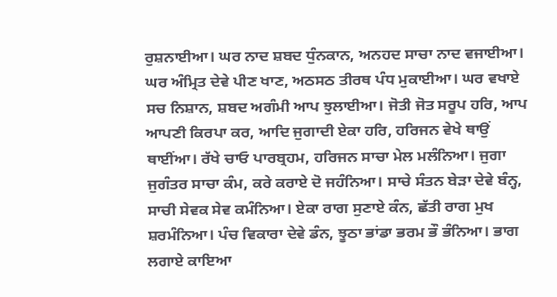ਰੁਸ਼ਨਾਈਆ। ਘਰ ਨਾਦ ਸ਼ਬਦ ਧੁੰਨਕਾਨ, ਅਨਹਦ ਸਾਚਾ ਨਾਦ ਵਜਾਈਆ। ਘਰ ਅੰਮ੍ਰਿਤ ਦੇਵੇ ਪੀਣ ਖਾਣ, ਅਠਸਠ ਤੀਰਥ ਪੰਧ ਮੁਕਾਈਆ। ਘਰ ਵਖਾਏ ਸਚ ਨਿਸ਼ਾਨ, ਸ਼ਬਦ ਅਗੰਮੀ ਆਪ ਝੁਲਾਈਆ। ਜੋਤੀ ਜੋਤ ਸਰੂਪ ਹਰਿ, ਆਪ ਆਪਣੀ ਕਿਰਪਾ ਕਰ, ਆਦਿ ਜੁਗਾਦੀ ਏਕਾ ਹਰਿ, ਹਰਿਜਨ ਵੇਖੇ ਥਾਉਂ ਥਾਈਂਆ। ਰੱਖੇ ਚਾਓ ਪਾਰਬ੍ਰਹਮ, ਹਰਿਜਨ ਸਾਚਾ ਮੇਲ ਮਲੰਨਿਆ। ਜੁਗਾ ਜੁਗੰਤਰ ਸਾਚਾ ਕੰਮ, ਕਰੇ ਕਰਾਏ ਦੋ ਜਹੰਨਿਆ। ਸਾਚੇ ਸੰਤਨ ਬੇੜਾ ਦੇਵੇ ਬੰਨ੍ਹ, ਸਾਚੀ ਸੇਵਕ ਸੇਵ ਕਮੰਨਿਆ। ਏਕਾ ਰਾਗ ਸੁਣਾਏ ਕੰਨ, ਛੱਤੀ ਰਾਗ ਮੁਖ ਸ਼ਰਮੰਨਿਆ। ਪੰਚ ਵਿਕਾਰਾ ਦੇਵੇ ਡੰਨ, ਝੂਠਾ ਭਾਂਡਾ ਭਰਮ ਭੌ ਭੰਨਿਆ। ਭਾਗ ਲਗਾਏ ਕਾਇਆ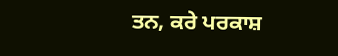ਤਨ, ਕਰੇ ਪਰਕਾਸ਼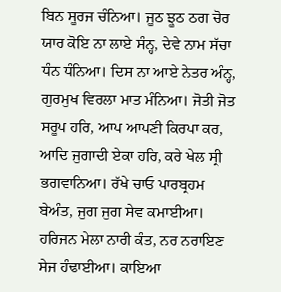ਬਿਨ ਸੂਰਜ ਚੰਨਿਆ। ਜੂਠ ਝੂਠ ਠਗ ਚੋਰ ਯਾਰ ਕੋਇ ਨਾ ਲਾਏ ਸੰਨ੍ਹ, ਦੇਵੇ ਨਾਮ ਸੱਚਾ ਧੰਨ ਧੰਨਿਆ। ਦਿਸ ਨਾ ਆਏ ਨੇਤਰ ਅੰਨ੍ਹ, ਗੁਰਮੁਖ ਵਿਰਲਾ ਮਾਤ ਮੰਨਿਆ। ਜੋਤੀ ਜੋਤ ਸਰੂਪ ਹਰਿ, ਆਪ ਆਪਣੀ ਕਿਰਪਾ ਕਰ, ਆਦਿ ਜੁਗਾਦੀ ਏਕਾ ਹਰਿ, ਕਰੇ ਖੇਲ ਸ੍ਰੀ ਭਗਵਾਨਿਆ। ਰੱਖੇ ਚਾਓ ਪਾਰਬ੍ਰਹਮ ਬੇਅੰਤ, ਜੁਗ ਜੁਗ ਸੇਵ ਕਮਾਈਆ। ਹਰਿਜਨ ਮੇਲਾ ਨਾਰੀ ਕੰਤ, ਨਰ ਨਰਾਇਣ ਸੇਜ ਹੰਢਾਈਆ। ਕਾਇਆ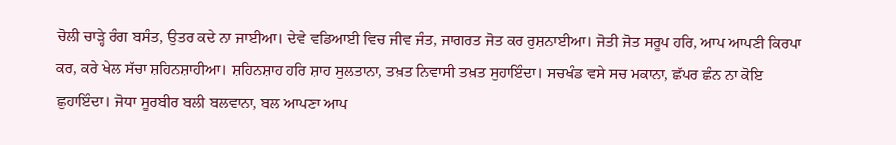ਚੋਲੀ ਚਾੜ੍ਹੇ ਰੰਗ ਬਸੰਤ, ਉਤਰ ਕਦੇ ਨਾ ਜਾਈਆ। ਦੇਵੇ ਵਡਿਆਈ ਵਿਚ ਜੀਵ ਜੰਤ, ਜਾਗਰਤ ਜੋਤ ਕਰ ਰੁਸ਼ਨਾਈਆ। ਜੋਤੀ ਜੋਤ ਸਰੂਪ ਹਰਿ, ਆਪ ਆਪਣੀ ਕਿਰਪਾ ਕਰ, ਕਰੇ ਖੇਲ ਸੱਚਾ ਸ਼ਹਿਨਸ਼ਾਹੀਆ। ਸ਼ਹਿਨਸ਼ਾਹ ਹਰਿ ਸ਼ਾਹ ਸੁਲਤਾਨਾ, ਤਖ਼ਤ ਨਿਵਾਸੀ ਤਖ਼ਤ ਸੁਹਾਇੰਦਾ। ਸਚਖੰਡ ਵਸੇ ਸਚ ਮਕਾਨਾ, ਛੱਪਰ ਛੰਨ ਨਾ ਕੋਇ ਛੁਹਾਇੰਦਾ। ਜੋਧਾ ਸੂਰਬੀਰ ਬਲੀ ਬਲਵਾਨਾ, ਬਲ ਆਪਣਾ ਆਪ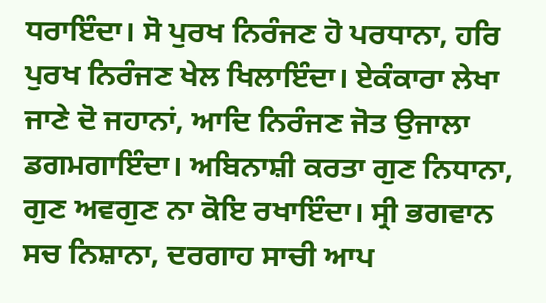ਧਰਾਇੰਦਾ। ਸੋ ਪੁਰਖ ਨਿਰੰਜਣ ਹੋ ਪਰਧਾਨਾ, ਹਰਿ ਪੁਰਖ ਨਿਰੰਜਣ ਖੇਲ ਖਿਲਾਇੰਦਾ। ਏਕੰਕਾਰਾ ਲੇਖਾ ਜਾਣੇ ਦੋ ਜਹਾਨਾਂ, ਆਦਿ ਨਿਰੰਜਣ ਜੋਤ ਉਜਾਲਾ ਡਗਮਗਾਇੰਦਾ। ਅਬਿਨਾਸ਼ੀ ਕਰਤਾ ਗੁਣ ਨਿਧਾਨਾ, ਗੁਣ ਅਵਗੁਣ ਨਾ ਕੋਇ ਰਖਾਇੰਦਾ। ਸ੍ਰੀ ਭਗਵਾਨ ਸਚ ਨਿਸ਼ਾਨਾ, ਦਰਗਾਹ ਸਾਚੀ ਆਪ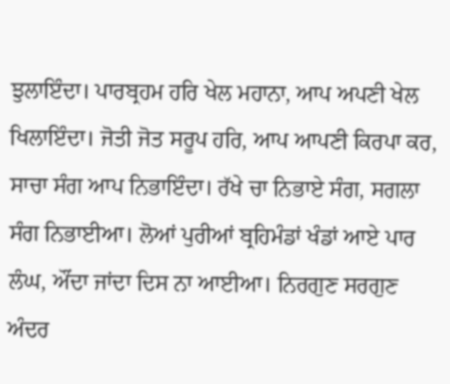ਝੁਲਾਇੰਦਾ। ਪਾਰਬ੍ਰਹਮ ਹਰਿ ਖੇਲ ਮਹਾਨਾ, ਆਪ ਅਪਣੀ ਖੇਲ ਖਿਲਾਇੰਦਾ। ਜੋਤੀ ਜੋਤ ਸਰੂਪ ਹਰਿ, ਆਪ ਆਪਣੀ ਕਿਰਪਾ ਕਰ, ਸਾਚਾ ਸੰਗ ਆਪ ਨਿਭਾਇੰਦਾ। ਰੱਖੇ ਚਾ ਨਿਭਾਏ ਸੰਗ, ਸਗਲਾ ਸੰਗ ਨਿਭਾਈਆ। ਲੋਆਂ ਪੁਰੀਆਂ ਬ੍ਰਹਿਮੰਡਾਂ ਖੰਡਾਂ ਆਏ ਪਾਰ ਲੰਘ, ਔਂਦਾ ਜਾਂਦਾ ਦਿਸ ਨਾ ਆਈਆ। ਨਿਰਗੁਣ ਸਰਗੁਣ ਅੰਦਰ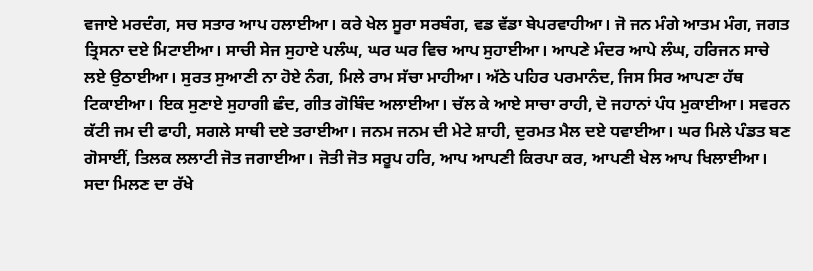ਵਜਾਏ ਮਰਦੰਗ, ਸਚ ਸਤਾਰ ਆਪ ਹਲਾਈਆ। ਕਰੇ ਖੇਲ ਸੂਰਾ ਸਰਬੰਗ, ਵਡ ਵੱਡਾ ਬੇਪਰਵਾਹੀਆ। ਜੋ ਜਨ ਮੰਗੇ ਆਤਮ ਮੰਗ, ਜਗਤ ਤ੍ਰਿਸਨਾ ਦਏ ਮਿਟਾਈਆ। ਸਾਚੀ ਸੇਜ ਸੁਹਾਏ ਪਲੰਘ, ਘਰ ਘਰ ਵਿਚ ਆਪ ਸੁਹਾਈਆ। ਆਪਣੇ ਮੰਦਰ ਆਪੇ ਲੰਘ, ਹਰਿਜਨ ਸਾਚੇ ਲਏ ਉਠਾਈਆ। ਸੁਰਤ ਸੁਆਣੀ ਨਾ ਹੋਏ ਨੰਗ, ਮਿਲੇ ਰਾਮ ਸੱਚਾ ਮਾਹੀਆ। ਅੱਠੇ ਪਹਿਰ ਪਰਮਾਨੰਦ, ਜਿਸ ਸਿਰ ਆਪਣਾ ਹੱਥ ਟਿਕਾਈਆ। ਇਕ ਸੁਣਾਏ ਸੁਹਾਗੀ ਛੰਦ, ਗੀਤ ਗੋਬਿੰਦ ਅਲਾਈਆ। ਚੱਲ ਕੇ ਆਏ ਸਾਚਾ ਰਾਹੀ, ਦੋ ਜਹਾਨਾਂ ਪੰਧ ਮੁਕਾਈਆ। ਸਵਰਨ ਕੱਟੀ ਜਮ ਦੀ ਫਾਹੀ, ਸਗਲੇ ਸਾਥੀ ਦਏ ਤਰਾਈਆ। ਜਨਮ ਜਨਮ ਦੀ ਮੇਟੇ ਸ਼ਾਹੀ, ਦੁਰਮਤ ਮੈਲ ਦਏ ਧਵਾਈਆ। ਘਰ ਮਿਲੇ ਪੰਡਤ ਬਣ ਗੋਸਾਈਂ, ਤਿਲਕ ਲਲਾਟੀ ਜੋਤ ਜਗਾਈਆ। ਜੋਤੀ ਜੋਤ ਸਰੂਪ ਹਰਿ, ਆਪ ਆਪਣੀ ਕਿਰਪਾ ਕਰ, ਆਪਣੀ ਖੇਲ ਆਪ ਖਿਲਾਈਆ। ਸਦਾ ਮਿਲਣ ਦਾ ਰੱਖੇ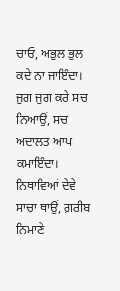ਚਾਓ, ਅਭੁਲ ਭੁਲ ਕਦੇ ਨਾ ਜਾਇੰਦਾ। ਜੁਗ ਜੁਗ ਕਰੇ ਸਚ ਨਿਆਉਂ, ਸਚ ਅਦਾਲਤ ਆਪ ਕਮਾਇੰਦਾ। ਨਿਥਾਵਿਆਂ ਦੇਵੇ ਸਾਚਾ ਥਾਉਂ, ਗ਼ਰੀਬ ਨਿਮਾਣੇ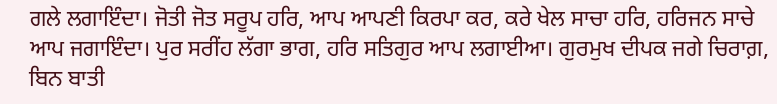ਗਲੇ ਲਗਾਇੰਦਾ। ਜੋਤੀ ਜੋਤ ਸਰੂਪ ਹਰਿ, ਆਪ ਆਪਣੀ ਕਿਰਪਾ ਕਰ, ਕਰੇ ਖੇਲ ਸਾਚਾ ਹਰਿ, ਹਰਿਜਨ ਸਾਚੇ ਆਪ ਜਗਾਇੰਦਾ। ਪੁਰ ਸਰੀਂਹ ਲੱਗਾ ਭਾਗ, ਹਰਿ ਸਤਿਗੁਰ ਆਪ ਲਗਾਈਆ। ਗੁਰਮੁਖ ਦੀਪਕ ਜਗੇ ਚਿਰਾਗ਼, ਬਿਨ ਬਾਤੀ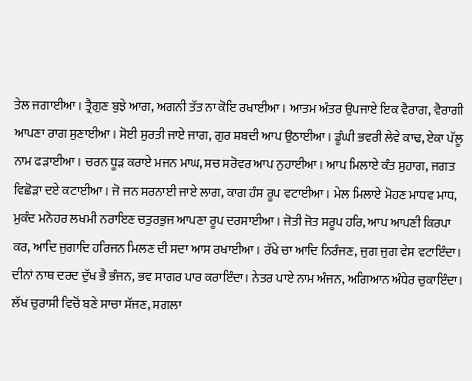ਤੇਲ ਜਗਾਈਆ। ਤ੍ਰੈਗੁਣ ਬੁਝੇ ਆਗ, ਅਗਨੀ ਤੱਤ ਨਾ ਕੋਇ ਰਖਾਈਆ। ਆਤਮ ਅੰਤਰ ਉਪਜਾਏ ਇਕ ਵੈਰਾਗ, ਵੈਰਾਗੀ ਆਪਣਾ ਰਾਗ ਸੁਣਾਈਆ। ਸੋਈ ਸੁਰਤੀ ਜਾਏ ਜਾਗ, ਗੁਰ ਸ਼ਬਦੀ ਆਪ ਉਠਾਈਆ। ਡੂੰਘੀ ਭਵਰੀ ਲੇਵੇ ਕਾਢ, ਏਕਾ ਪੱਲੂ ਨਾਮ ਫੜਾਈਆ। ਚਰਨ ਧੂੜ ਕਰਾਏ ਮਜਨ ਮਾਘ, ਸਚ ਸਰੋਵਰ ਆਪ ਨੁਹਾਈਆ। ਆਪ ਮਿਲਾਏ ਕੰਤ ਸੁਹਾਗ, ਜਗਤ ਵਿਛੋੜਾ ਦਏ ਕਟਾਈਆ। ਜੋ ਜਨ ਸਰਨਾਈ ਜਾਏ ਲਾਗ, ਕਾਗ ਹੰਸ ਰੂਪ ਵਟਾਈਆ। ਮੇਲ ਮਿਲਾਏ ਮੋਹਣ ਮਾਧਵ ਮਾਧ, ਮੁਕੰਦ ਮਨੋਹਰ ਲਖਮੀ ਨਰਾਇਣ ਚਤੁਰਭੁਜ ਆਪਣਾ ਰੂਪ ਦਰਸਾਈਆ। ਜੋਤੀ ਜੋਤ ਸਰੂਪ ਹਰਿ, ਆਪ ਆਪਣੀ ਕਿਰਪਾ ਕਰ, ਆਦਿ ਜੁਗਾਦਿ ਹਰਿਜਨ ਮਿਲਣ ਦੀ ਸਦਾ ਆਸ ਰਖਾਈਆ। ਰੱਖੇ ਚਾ ਆਦਿ ਨਿਰੰਜਣ, ਜੁਗ ਜੁਗ ਵੇਸ ਵਟਾਇੰਦਾ। ਦੀਨਾਂ ਨਾਥ ਦਰਦ ਦੁੱਖ ਭੈ ਭੰਜਨ, ਭਵ ਸਾਗਰ ਪਾਰ ਕਰਾਇੰਦਾ। ਨੇਤਰ ਪਾਏ ਨਾਮ ਅੰਜਨ, ਅਗਿਆਨ ਅੰਧੇਰ ਚੁਕਾਇੰਦਾ। ਲੱਖ ਚੁਰਾਸੀ ਵਿਚੋਂ ਬਣੇ ਸਾਚਾ ਸੱਜਣ, ਸਗਲਾ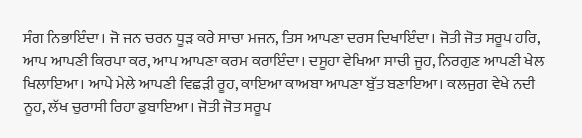ਸੰਗ ਨਿਭਾਇੰਦਾ। ਜੋ ਜਨ ਚਰਨ ਧੂੜ ਕਰੇ ਸਾਚਾ ਮਜਨ, ਤਿਸ ਆਪਣਾ ਦਰਸ ਦਿਖਾਇੰਦਾ। ਜੋਤੀ ਜੋਤ ਸਰੂਪ ਹਰਿ, ਆਪ ਆਪਣੀ ਕਿਰਪਾ ਕਰ, ਆਪ ਆਪਣਾ ਕਰਮ ਕਰਾਇੰਦਾ। ਦਸੂਹਾ ਵੇਖਿਆ ਸਾਚੀ ਜੂਹ, ਨਿਰਗੁਣ ਆਪਣੀ ਖੇਲ ਖਿਲਾਇਆ। ਆਪੇ ਮੇਲੇ ਆਪਣੀ ਵਿਛੜੀ ਰੂਹ, ਕਾਇਆ ਕਾਅਬਾ ਆਪਣਾ ਬੁੱਤ ਬਣਾਇਆ। ਕਲਜੁਗ ਵੇਖੇ ਨਦੀ ਨੂਹ, ਲੱਖ ਚੁਰਾਸੀ ਰਿਹਾ ਡੁਬਾਇਆ। ਜੋਤੀ ਜੋਤ ਸਰੂਪ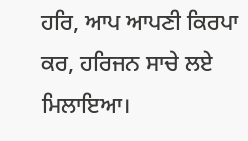ਹਰਿ, ਆਪ ਆਪਣੀ ਕਿਰਪਾ ਕਰ, ਹਰਿਜਨ ਸਾਚੇ ਲਏ ਮਿਲਾਇਆ।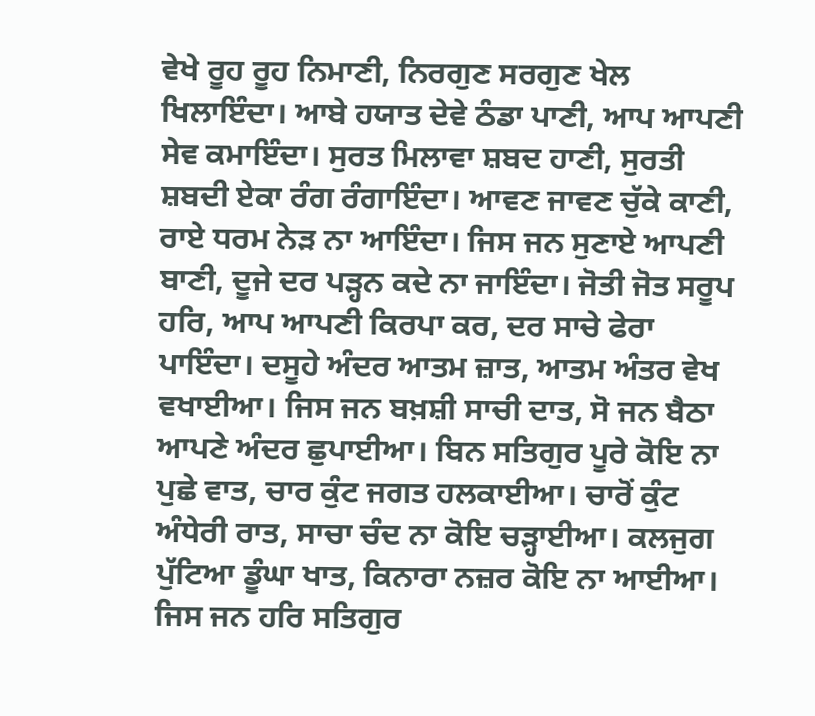ਵੇਖੇ ਰੂਹ ਰੂਹ ਨਿਮਾਣੀ, ਨਿਰਗੁਣ ਸਰਗੁਣ ਖੇਲ ਖਿਲਾਇੰਦਾ। ਆਬੇ ਹਯਾਤ ਦੇਵੇ ਠੰਡਾ ਪਾਣੀ, ਆਪ ਆਪਣੀ ਸੇਵ ਕਮਾਇੰਦਾ। ਸੁਰਤ ਮਿਲਾਵਾ ਸ਼ਬਦ ਹਾਣੀ, ਸੁਰਤੀ ਸ਼ਬਦੀ ਏਕਾ ਰੰਗ ਰੰਗਾਇੰਦਾ। ਆਵਣ ਜਾਵਣ ਚੁੱਕੇ ਕਾਣੀ, ਰਾਏ ਧਰਮ ਨੇੜ ਨਾ ਆਇੰਦਾ। ਜਿਸ ਜਨ ਸੁਣਾਏ ਆਪਣੀ ਬਾਣੀ, ਦੂਜੇ ਦਰ ਪੜ੍ਹਨ ਕਦੇ ਨਾ ਜਾਇੰਦਾ। ਜੋਤੀ ਜੋਤ ਸਰੂਪ ਹਰਿ, ਆਪ ਆਪਣੀ ਕਿਰਪਾ ਕਰ, ਦਰ ਸਾਚੇ ਫੇਰਾ ਪਾਇੰਦਾ। ਦਸੂਹੇ ਅੰਦਰ ਆਤਮ ਜ਼ਾਤ, ਆਤਮ ਅੰਤਰ ਵੇਖ ਵਖਾਈਆ। ਜਿਸ ਜਨ ਬਖ਼ਸ਼ੀ ਸਾਚੀ ਦਾਤ, ਸੋ ਜਨ ਬੈਠਾ ਆਪਣੇ ਅੰਦਰ ਛੁਪਾਈਆ। ਬਿਨ ਸਤਿਗੁਰ ਪੂਰੇ ਕੋਇ ਨਾ ਪੁਛੇ ਵਾਤ, ਚਾਰ ਕੁੰਟ ਜਗਤ ਹਲਕਾਈਆ। ਚਾਰੋਂ ਕੁੰਟ ਅੰਧੇਰੀ ਰਾਤ, ਸਾਚਾ ਚੰਦ ਨਾ ਕੋਇ ਚੜ੍ਹਾਈਆ। ਕਲਜੁਗ ਪੁੱਟਿਆ ਡੂੰਘਾ ਖਾਤ, ਕਿਨਾਰਾ ਨਜ਼ਰ ਕੋਇ ਨਾ ਆਈਆ। ਜਿਸ ਜਨ ਹਰਿ ਸਤਿਗੁਰ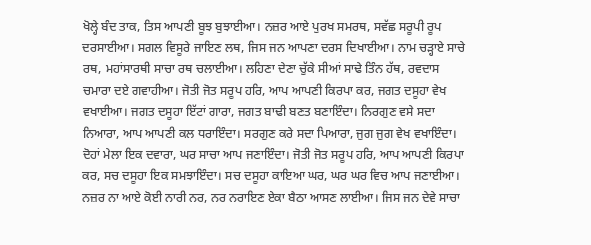ਖੋਲ੍ਹੇ ਬੰਦ ਤਾਕ, ਤਿਸ ਆਪਣੀ ਬੂਝ ਬੁਝਾਈਆ। ਨਜ਼ਰ ਆਏ ਪੁਰਖ ਸਮਰਥ, ਸਵੱਛ ਸਰੂਪੀ ਰੂਪ ਦਰਸਾਈਆ। ਸਗਲ ਵਿਸੂਰੇ ਜਾਇਣ ਲਥ, ਜਿਸ ਜਨ ਆਪਣਾ ਦਰਸ ਦਿਖਾਈਆ। ਨਾਮ ਚੜ੍ਹਾਏ ਸਾਚੇ ਰਥ, ਮਹਾਂਸਾਰਥੀ ਸਾਚਾ ਰਥ ਚਲਾਈਆ। ਲਹਿਣਾ ਦੇਣਾ ਚੁੱਕੇ ਸੀਆਂ ਸਾਢੇ ਤਿੰਨ ਹੱਥ, ਰਵਦਾਸ ਚਮਾਰਾ ਦਏ ਗਵਾਹੀਆ। ਜੋਤੀ ਜੋਤ ਸਰੂਪ ਹਰਿ, ਆਪ ਆਪਣੀ ਕਿਰਪਾ ਕਰ, ਜਗਤ ਦਸੂਹਾ ਵੇਖ ਵਖਾਈਆ। ਜਗਤ ਦਸੂਹਾ ਇੱਟਾਂ ਗਾਰਾ, ਜਗਤ ਬਾਢੀ ਬਣਤ ਬਣਾਇੰਦਾ। ਨਿਰਗੁਣ ਵਸੇ ਸਦਾ ਨਿਆਰਾ, ਆਪ ਆਪਣੀ ਕਲ ਧਰਾਇੰਦਾ। ਸਰਗੁਣ ਕਰੇ ਸਦਾ ਪਿਆਰਾ, ਜੁਗ ਜੁਗ ਵੇਖ ਵਖਾਇੰਦਾ। ਦੋਹਾਂ ਮੇਲਾ ਇਕ ਦਵਾਰਾ, ਘਰ ਸਾਚਾ ਆਪ ਜਣਾਇੰਦਾ। ਜੋਤੀ ਜੋਤ ਸਰੂਪ ਹਰਿ, ਆਪ ਆਪਣੀ ਕਿਰਪਾ ਕਰ, ਸਚ ਦਸੂਹਾ ਇਕ ਸਮਝਾਇੰਦਾ। ਸਚ ਦਸੂਹਾ ਕਾਇਆ ਘਰ, ਘਰ ਘਰ ਵਿਚ ਆਪ ਜਣਾਈਆ। ਨਜ਼ਰ ਨਾ ਆਏ ਕੋਈ ਨਾਰੀ ਨਰ, ਨਰ ਨਰਾਇਣ ਏਕਾ ਬੈਠਾ ਆਸਣ ਲਾਈਆ। ਜਿਸ ਜਨ ਦੇਵੇ ਸਾਚਾ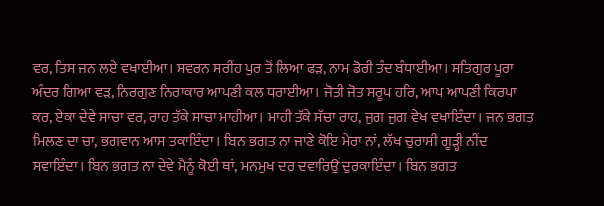ਵਰ, ਤਿਸ ਜਨ ਲਏ ਵਖਾਈਆ। ਸਵਰਨ ਸਰੀਂਹ ਪੁਰ ਤੋਂ ਲਿਆ ਫੜ, ਨਾਮ ਡੋਰੀ ਤੰਦ ਬੰਧਾਈਆ। ਸਤਿਗੁਰ ਪੂਰਾ ਅੰਦਰ ਗਿਆ ਵੜ, ਨਿਰਗੁਣ ਨਿਰਾਕਾਰ ਆਪਣੀ ਕਲ ਧਰਾਈਆ। ਜੋਤੀ ਜੋਤ ਸਰੂਪ ਹਰਿ, ਆਪ ਆਪਣੀ ਕਿਰਪਾ ਕਰ, ਏਕਾ ਦੇਵੇ ਸਾਚਾ ਵਰ, ਰਾਹ ਤੱਕੇ ਸਾਚਾ ਮਾਹੀਆ। ਮਾਹੀ ਤੱਕੇ ਸੱਚਾ ਰਾਹ, ਜੁਗ ਜੁਗ ਵੇਖ ਵਖਾਇੰਦਾ। ਜਨ ਭਗਤ ਮਿਲਣ ਦਾ ਚਾ, ਭਗਵਾਨ ਆਸ ਤਕਾਇੰਦਾ। ਬਿਨ ਭਗਤ ਨਾ ਜਾਣੇ ਕੋਇ ਮੇਰਾ ਨਾਂ, ਲੱਖ ਚੁਰਾਸੀ ਗੂੜ੍ਹੀ ਨੀਂਦ ਸਵਾਇੰਦਾ। ਬਿਨ ਭਗਤ ਨਾ ਦੇਵੇ ਮੈਨੂੰ ਕੋਈ ਥਾਂ, ਮਨਮੁਖ ਦਰ ਦਵਾਰਿਉਂ ਦੁਰਕਾਇੰਦਾ। ਬਿਨ ਭਗਤ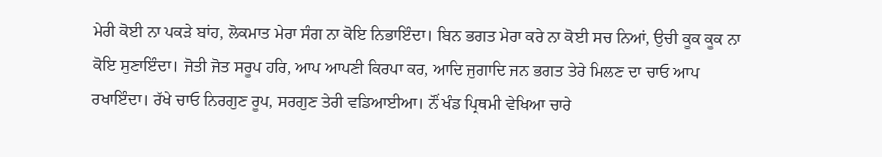ਮੇਰੀ ਕੋਈ ਨਾ ਪਕੜੇ ਬਾਂਹ, ਲੋਕਮਾਤ ਮੇਰਾ ਸੰਗ ਨਾ ਕੋਇ ਨਿਭਾਇੰਦਾ। ਬਿਨ ਭਗਤ ਮੇਰਾ ਕਰੇ ਨਾ ਕੋਈ ਸਚ ਨਿਆਂ, ਉਚੀ ਕੂਕ ਕੂਕ ਨਾ ਕੋਇ ਸੁਣਾਇੰਦਾ। ਜੋਤੀ ਜੋਤ ਸਰੂਪ ਹਰਿ, ਆਪ ਆਪਣੀ ਕਿਰਪਾ ਕਰ, ਆਦਿ ਜੁਗਾਦਿ ਜਨ ਭਗਤ ਤੇਰੇ ਮਿਲਣ ਦਾ ਚਾਓ ਆਪ ਰਖਾਇੰਦਾ। ਰੱਖੇ ਚਾਓ ਨਿਰਗੁਣ ਰੂਪ, ਸਰਗੁਣ ਤੇਰੀ ਵਡਿਆਈਆ। ਨੌਂ ਖੰਡ ਪ੍ਰਿਥਮੀ ਵੇਖਿਆ ਚਾਰੇ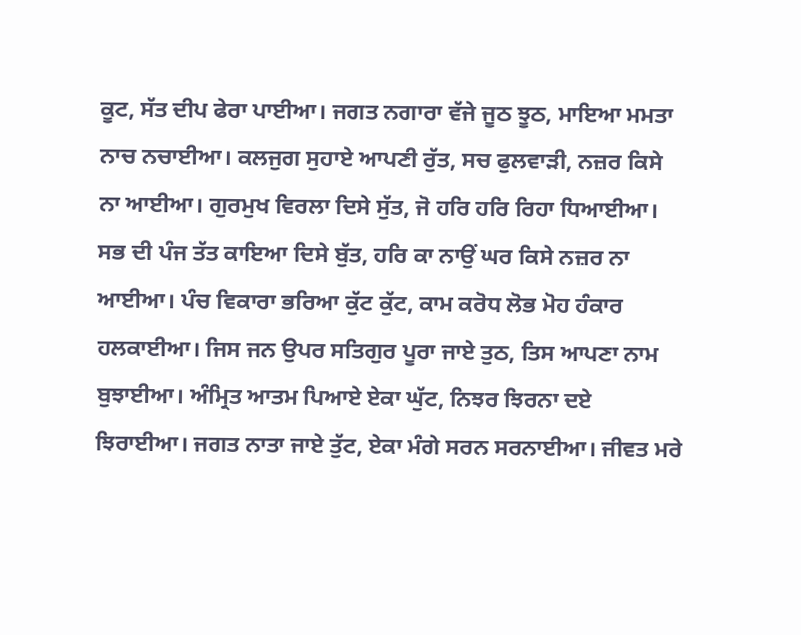ਕੂਟ, ਸੱਤ ਦੀਪ ਫੇਰਾ ਪਾਈਆ। ਜਗਤ ਨਗਾਰਾ ਵੱਜੇ ਜੂਠ ਝੂਠ, ਮਾਇਆ ਮਮਤਾ ਨਾਚ ਨਚਾਈਆ। ਕਲਜੁਗ ਸੁਹਾਏ ਆਪਣੀ ਰੁੱਤ, ਸਚ ਫੁਲਵਾੜੀ, ਨਜ਼ਰ ਕਿਸੇ ਨਾ ਆਈਆ। ਗੁਰਮੁਖ ਵਿਰਲਾ ਦਿਸੇ ਸੁੱਤ, ਜੋ ਹਰਿ ਹਰਿ ਰਿਹਾ ਧਿਆਈਆ। ਸਭ ਦੀ ਪੰਜ ਤੱਤ ਕਾਇਆ ਦਿਸੇ ਬੁੱਤ, ਹਰਿ ਕਾ ਨਾਉਂ ਘਰ ਕਿਸੇ ਨਜ਼ਰ ਨਾ ਆਈਆ। ਪੰਚ ਵਿਕਾਰਾ ਭਰਿਆ ਕੁੱਟ ਕੁੱਟ, ਕਾਮ ਕਰੋਧ ਲੋਭ ਮੋਹ ਹੰਕਾਰ ਹਲਕਾਈਆ। ਜਿਸ ਜਨ ਉਪਰ ਸਤਿਗੁਰ ਪੂਰਾ ਜਾਏ ਤੁਠ, ਤਿਸ ਆਪਣਾ ਨਾਮ ਬੁਝਾਈਆ। ਅੰਮ੍ਰਿਤ ਆਤਮ ਪਿਆਏ ਏਕਾ ਘੁੱਟ, ਨਿਝਰ ਝਿਰਨਾ ਦਏ ਝਿਰਾਈਆ। ਜਗਤ ਨਾਤਾ ਜਾਏ ਤੁੱਟ, ਏਕਾ ਮੰਗੇ ਸਰਨ ਸਰਨਾਈਆ। ਜੀਵਤ ਮਰੇ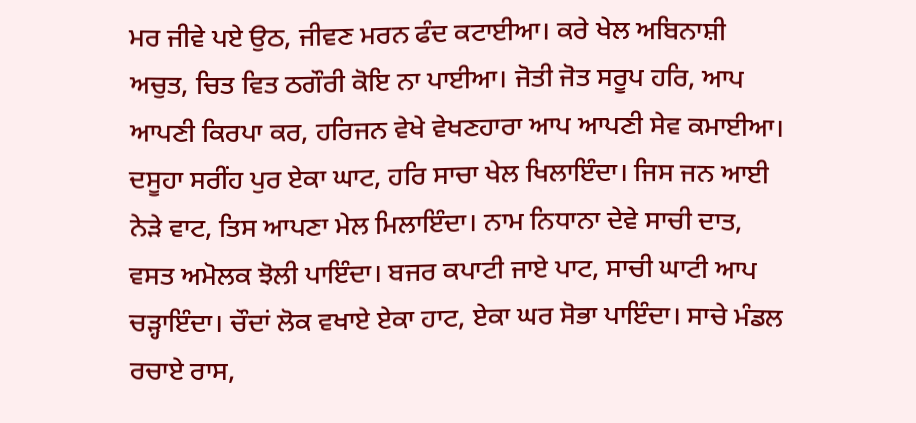ਮਰ ਜੀਵੇ ਪਏ ਉਠ, ਜੀਵਣ ਮਰਨ ਫੰਦ ਕਟਾਈਆ। ਕਰੇ ਖੇਲ ਅਬਿਨਾਸ਼ੀ ਅਚੁਤ, ਚਿਤ ਵਿਤ ਠਗੌਰੀ ਕੋਇ ਨਾ ਪਾਈਆ। ਜੋਤੀ ਜੋਤ ਸਰੂਪ ਹਰਿ, ਆਪ ਆਪਣੀ ਕਿਰਪਾ ਕਰ, ਹਰਿਜਨ ਵੇਖੇ ਵੇਖਣਹਾਰਾ ਆਪ ਆਪਣੀ ਸੇਵ ਕਮਾਈਆ। ਦਸੂਹਾ ਸਰੀਂਹ ਪੁਰ ਏਕਾ ਘਾਟ, ਹਰਿ ਸਾਚਾ ਖੇਲ ਖਿਲਾਇੰਦਾ। ਜਿਸ ਜਨ ਆਈ ਨੇੜੇ ਵਾਟ, ਤਿਸ ਆਪਣਾ ਮੇਲ ਮਿਲਾਇੰਦਾ। ਨਾਮ ਨਿਧਾਨਾ ਦੇਵੇ ਸਾਚੀ ਦਾਤ, ਵਸਤ ਅਮੋਲਕ ਝੋਲੀ ਪਾਇੰਦਾ। ਬਜਰ ਕਪਾਟੀ ਜਾਏ ਪਾਟ, ਸਾਚੀ ਘਾਟੀ ਆਪ ਚੜ੍ਹਾਇੰਦਾ। ਚੌਦਾਂ ਲੋਕ ਵਖਾਏ ਏਕਾ ਹਾਟ, ਏਕਾ ਘਰ ਸੋਭਾ ਪਾਇੰਦਾ। ਸਾਚੇ ਮੰਡਲ ਰਚਾਏ ਰਾਸ,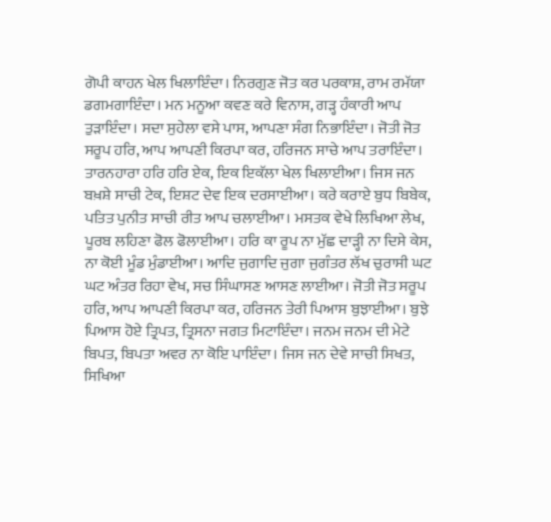ਗੋਪੀ ਕਾਹਨ ਖੇਲ ਖਿਲਾਇੰਦਾ। ਨਿਰਗੁਣ ਜੋਤ ਕਰ ਪਰਕਾਸ਼, ਰਾਮ ਰਮੱਯਾ ਡਗਮਗਾਇੰਦਾ। ਮਨ ਮਨੂਆ ਕਵਣ ਕਰੇ ਵਿਨਾਸ, ਗੜ੍ਹ ਹੰਕਾਰੀ ਆਪ ਤੁੜਾਇੰਦਾ। ਸਦਾ ਸੁਹੇਲਾ ਵਸੇ ਪਾਸ, ਆਪਣਾ ਸੰਗ ਨਿਭਾਇੰਦਾ। ਜੋਤੀ ਜੋਤ ਸਰੂਪ ਹਰਿ, ਆਪ ਆਪਣੀ ਕਿਰਪਾ ਕਰ, ਹਰਿਜਨ ਸਾਚੇ ਆਪ ਤਰਾਇੰਦਾ। ਤਾਰਨਹਾਰਾ ਹਰਿ ਹਰਿ ਏਕ, ਇਕ ਇਕੱਲਾ ਖੇਲ ਖਿਲਾਈਆ। ਜਿਸ ਜਨ ਬਖ਼ਸ਼ੇ ਸਾਚੀ ਟੇਕ, ਇਸ਼ਟ ਦੇਵ ਇਕ ਦਰਸਾਈਆ। ਕਰੇ ਕਰਾਏ ਬੁਧ ਬਿਬੇਕ, ਪਤਿਤ ਪੁਨੀਤ ਸਾਚੀ ਰੀਤ ਆਪ ਚਲਾਈਆ। ਮਸਤਕ ਵੇਖੇ ਲਿਖਿਆ ਲੇਖ, ਪੂਰਬ ਲਹਿਣਾ ਫੋਲ ਫੋਲਾਈਆ। ਹਰਿ ਕਾ ਰੂਪ ਨਾ ਮੁੱਛ ਦਾੜ੍ਹੀ ਨਾ ਦਿਸੇ ਕੇਸ, ਨਾ ਕੋਈ ਮੂੰਡ ਮੁੰਡਾਈਆ। ਆਦਿ ਜੁਗਾਦਿ ਜੁਗਾ ਜੁਗੰਤਰ ਲੱਖ ਚੁਰਾਸੀ ਘਟ ਘਟ ਅੰਤਰ ਰਿਹਾ ਵੇਖ, ਸਚ ਸਿੰਘਾਸਣ ਆਸਣ ਲਾਈਆ। ਜੋਤੀ ਜੋਤ ਸਰੂਪ ਹਰਿ, ਆਪ ਆਪਣੀ ਕਿਰਪਾ ਕਰ, ਹਰਿਜਨ ਤੇਰੀ ਪਿਆਸ ਬੁਝਾਈਆ। ਬੁਝੇ ਪਿਆਸ ਹੋਏ ਤ੍ਰਿਪਤ, ਤ੍ਰਿਸਨਾ ਜਗਤ ਮਿਟਾਇੰਦਾ। ਜਨਮ ਜਨਮ ਦੀ ਮੇਟੇ ਬਿਪਤ, ਬਿਪਤਾ ਅਵਰ ਨਾ ਕੋਇ ਪਾਇੰਦਾ। ਜਿਸ ਜਨ ਦੇਵੇ ਸਾਚੀ ਸਿਖਤ, ਸਿਖਿਆ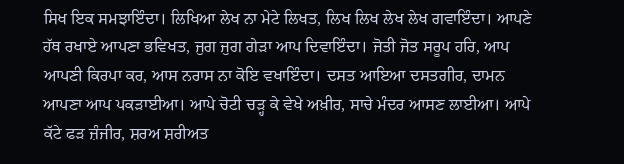ਸਿਖ ਇਕ ਸਮਝਾਇੰਦਾ। ਲਿਖਿਆ ਲੇਖ ਨਾ ਮੇਟੇ ਲਿਖਤ, ਲਿਖ ਲਿਖ ਲੇਖ ਲੇਖ ਗਵਾਇੰਦਾ। ਆਪਣੇ ਹੱਥ ਰਖਾਏ ਆਪਣਾ ਭਵਿਖਤ, ਜੁਗ ਜੁਗ ਗੇੜਾ ਆਪ ਦਿਵਾਇੰਦਾ। ਜੋਤੀ ਜੋਤ ਸਰੂਪ ਹਰਿ, ਆਪ ਆਪਣੀ ਕਿਰਪਾ ਕਰ, ਆਸ ਨਰਾਸ ਨਾ ਕੋਇ ਵਖਾਇੰਦਾ। ਦਸਤ ਆਇਆ ਦਸਤਗੀਰ, ਦਾਮਨ ਆਪਣਾ ਆਪ ਪਕੜਾਈਆ। ਆਪੇ ਚੋਟੀ ਚੜ੍ਹ ਕੇ ਵੇਖੇ ਅਖ਼ੀਰ, ਸਾਚੇ ਮੰਦਰ ਆਸਣ ਲਾਈਆ। ਆਪੇ ਕੱਟੇ ਫੜ ਜ਼ੰਜੀਰ, ਸ਼ਰਅ ਸ਼ਰੀਅਤ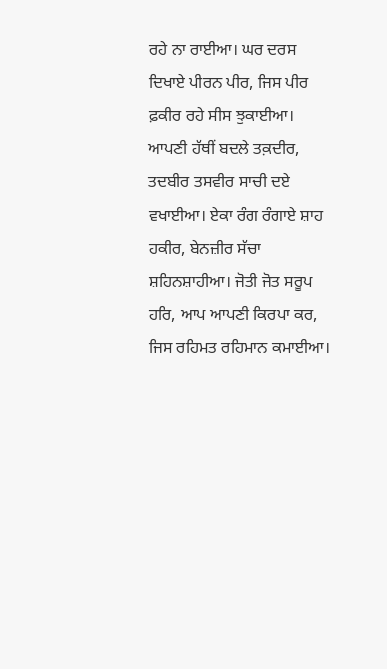ਰਹੇ ਨਾ ਰਾਈਆ। ਘਰ ਦਰਸ ਦਿਖਾਏ ਪੀਰਨ ਪੀਰ, ਜਿਸ ਪੀਰ ਫ਼ਕੀਰ ਰਹੇ ਸੀਸ ਝੁਕਾਈਆ। ਆਪਣੀ ਹੱਥੀਂ ਬਦਲੇ ਤਕ਼ਦੀਰ, ਤਦਬੀਰ ਤਸਵੀਰ ਸਾਚੀ ਦਏ ਵਖਾਈਆ। ਏਕਾ ਰੰਗ ਰੰਗਾਏ ਸ਼ਾਹ ਹਕੀਰ, ਬੇਨਜ਼ੀਰ ਸੱਚਾ ਸ਼ਹਿਨਸ਼ਾਹੀਆ। ਜੋਤੀ ਜੋਤ ਸਰੂਪ ਹਰਿ, ਆਪ ਆਪਣੀ ਕਿਰਪਾ ਕਰ, ਜਿਸ ਰਹਿਮਤ ਰਹਿਮਾਨ ਕਮਾਈਆ।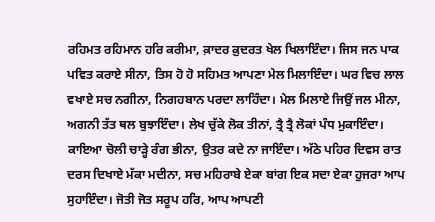ਰਹਿਮਤ ਰਹਿਮਾਨ ਹਰਿ ਕਰੀਮਾ, ਕ਼ਾਦਰ ਕ਼ੁਦਰਤ ਖੇਲ ਖਿਲਾਇੰਦਾ। ਜਿਸ ਜਨ ਪਾਕ ਪਵਿਤ ਕਰਾਏ ਸੀਨਾ, ਤਿਸ ਹੋ ਹੋ ਸਹਿਮਤ ਆਪਣਾ ਮੇਲ ਮਿਲਾਇੰਦਾ। ਘਰ ਵਿਚ ਲਾਲ ਵਖਾਏ ਸਚ ਨਗੀਨਾ, ਨਿਗਹਬਾਨ ਪਰਦਾ ਲਾਹਿੰਦਾ। ਮੇਲ ਮਿਲਾਏ ਜਿਉਂ ਜਲ ਮੀਨਾ, ਅਗਨੀ ਤੱਤ ਥਲ ਬੁਝਾਇੰਦਾ। ਲੇਖ ਚੁੱਕੇ ਲੋਕ ਤੀਨਾਂ, ਤ੍ਰੈ ਤ੍ਰੈ ਲੋਕਾਂ ਪੰਧ ਮੁਕਾਇੰਦਾ। ਕਾਇਆ ਚੋਲੀ ਚਾੜ੍ਹੇ ਰੰਗ ਭੀਨਾ, ਉਤਰ ਕਦੇ ਨਾ ਜਾਇੰਦਾ। ਅੱਠੇ ਪਹਿਰ ਦਿਵਸ ਰਾਤ ਦਰਸ ਦਿਖਾਏ ਮੱਕਾ ਮਦੀਨਾ, ਸਚ ਮਹਿਰਾਬੇ ਏਕਾ ਬਾਂਗ ਇਕ ਸਦਾ ਏਕਾ ਹੁਜਰਾ ਆਪ ਸੁਹਾਇੰਦਾ। ਜੋਤੀ ਜੋਤ ਸਰੂਪ ਹਰਿ, ਆਪ ਆਪਣੀ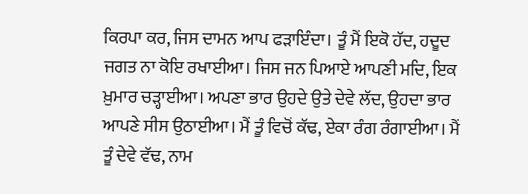ਕਿਰਪਾ ਕਰ, ਜਿਸ ਦਾਮਨ ਆਪ ਫੜਾਇੰਦਾ। ਤੂੰ ਮੈਂ ਇਕੋ ਹੱਦ, ਹਦੂਦ ਜਗਤ ਨਾ ਕੋਇ ਰਖਾਈਆ। ਜਿਸ ਜਨ ਪਿਆਏ ਆਪਣੀ ਮਦਿ, ਇਕ ਖ਼ੁਮਾਰ ਚੜ੍ਹਾਈਆ। ਅਪਣਾ ਭਾਰ ਉਹਦੇ ਉਤੇ ਦੇਵੇ ਲੱਦ, ਉਹਦਾ ਭਾਰ ਆਪਣੇ ਸੀਸ ਉਠਾਈਆ। ਮੈਂ ਤੂੰ ਵਿਚੋਂ ਕੱਢ, ਏਕਾ ਰੰਗ ਰੰਗਾਈਆ। ਮੈਂ ਤੂੰ ਦੇਵੇ ਵੱਢ, ਨਾਮ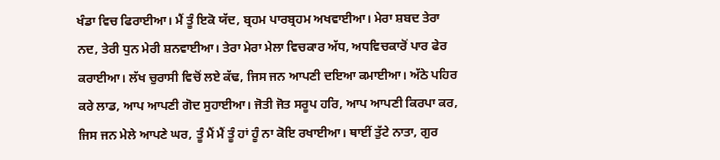ਖੰਡਾ ਵਿਚ ਫਿਰਾਈਆ। ਮੈਂ ਤੂੰ ਇਕੋ ਯੱਦ, ਬ੍ਰਹਮ ਪਾਰਬ੍ਰਹਮ ਅਖਵਾਈਆ। ਮੇਰਾ ਸ਼ਬਦ ਤੇਰਾ ਨਦ, ਤੇਰੀ ਧੁਨ ਮੇਰੀ ਸ਼ਨਵਾਈਆ। ਤੇਰਾ ਮੇਰਾ ਮੇਲਾ ਵਿਚਕਾਰ ਅੱਧ, ਅਧਵਿਚਕਾਰੋਂ ਪਾਰ ਫੇਰ ਕਰਾਈਆ। ਲੱਖ ਚੁਰਾਸੀ ਵਿਚੋਂ ਲਏ ਕੱਢ, ਜਿਸ ਜਨ ਆਪਣੀ ਦਇਆ ਕਮਾਈਆ। ਅੱਠੇ ਪਹਿਰ ਕਰੇ ਲਾਡ, ਆਪ ਆਪਣੀ ਗੋਦ ਸੁਹਾਈਆ। ਜੋਤੀ ਜੋਤ ਸਰੂਪ ਹਰਿ, ਆਪ ਆਪਣੀ ਕਿਰਪਾ ਕਰ, ਜਿਸ ਜਨ ਮੇਲੇ ਆਪਣੇ ਘਰ, ਤੂੰ ਮੈਂ ਮੈਂ ਤੂੰ ਹਾਂ ਹੂੰ ਨਾ ਕੋਇ ਰਖਾਈਆ। ਥਾਈਂ ਤੁੱਟੇ ਨਾਤਾ, ਗੁਰ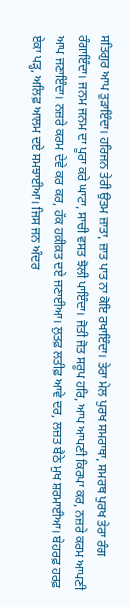ਸਤਿਗੁਰ ਆਪ ਤੁੜਾਇੰਦਾ। ਹਰਿਜਨ ਤੇਰੀ ਉਤਮ ਜ਼ਾਤਾ, ਜ਼ਾਤ ਪਾਤ ਨਾ ਕੋਇ ਰਖਾਇੰਦਾ। ਤੇਰਾ ਮੇਲ ਪੁਰਖ ਸਮਰਾਥਾ, ਸਮਰਥ ਪੁਰਖ ਤੇਰਾ ਰੰਗ ਰੰਗਾਇੰਦਾ। ਜਨਮ ਜਨਮ ਦਾ ਪੂਰਾ ਕਰੇ ਘਾਟਾ, ਸਾਚੀ ਵਸਤ ਝੋਲੀ ਪਾਇੰਦਾ। ਜੋਤੀ ਜੋਤ ਸਰੂਪ ਹਰਿ, ਆਪ ਆਪਣੀ ਕਿਰਪਾ ਕਰ, ਨਜ਼ਰੇ ਕਰਮ ਆਪਣੀ ਆਪ ਜਣਾਇੰਦਾ। ਨਜ਼ਰੇ ਕਰਮ ਦੇਵੇ ਕਰ ਕਰ, ਹੱਕ ਹਕ਼ੀਕ਼ਤ ਦਏ ਜਣਾਈਆ। ਲੁਤਫ਼ ਲਤੀਫ਼ ਆਵੇ ਦਰ, ਲਜ਼ਤ ਬੈਠੇ ਮੁਖ ਸ਼ਰਮਾਈਆ। ਬੇਹਰਫ਼ ਹਰਫ਼ ਏਕਾ ਪੜ੍ਹ, ਅਲਿਫ਼ ਆਲਮ ਦਏ ਸਮਝਾਈਆ। ਜਿਸ ਜਨ ਅੰਦਰ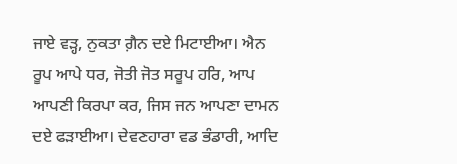ਜਾਏ ਵੜ੍ਹ, ਨੁਕਤਾ ਗ਼ੈਨ ਦਏ ਮਿਟਾਈਆ। ਐਨ ਰੂਪ ਆਪੇ ਧਰ, ਜੋਤੀ ਜੋਤ ਸਰੂਪ ਹਰਿ, ਆਪ ਆਪਣੀ ਕਿਰਪਾ ਕਰ, ਜਿਸ ਜਨ ਆਪਣਾ ਦਾਮਨ ਦਏ ਫੜਾਈਆ। ਦੇਵਣਹਾਰਾ ਵਡ ਭੰਡਾਰੀ, ਆਦਿ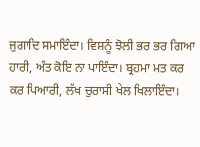ਜੁਗਾਦਿ ਸਮਾਇੰਦਾ। ਵਿਸ਼ਨੂੰ ਝੋਲੀ ਭਰ ਭਰ ਗਿਆ ਹਾਰੀ, ਅੰਤ ਕੋਇ ਨਾ ਪਾਇੰਦਾ। ਬ੍ਰਹਮਾ ਮਤ ਕਰ ਕਰ ਪਿਆਰੀ, ਲੱਖ ਚੁਰਾਸੀ ਖੇਲ ਖਿਲਾਇੰਦਾ।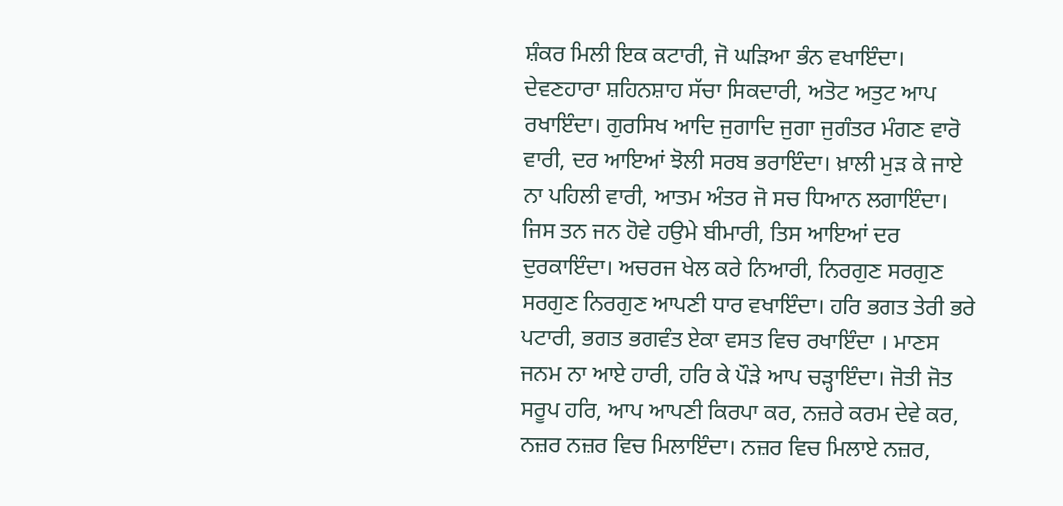ਸ਼ੰਕਰ ਮਿਲੀ ਇਕ ਕਟਾਰੀ, ਜੋ ਘੜਿਆ ਭੰਨ ਵਖਾਇੰਦਾ। ਦੇਵਣਹਾਰਾ ਸ਼ਹਿਨਸ਼ਾਹ ਸੱਚਾ ਸਿਕਦਾਰੀ, ਅਤੋਟ ਅਤੁਟ ਆਪ ਰਖਾਇੰਦਾ। ਗੁਰਸਿਖ ਆਦਿ ਜੁਗਾਦਿ ਜੁਗਾ ਜੁਗੰਤਰ ਮੰਗਣ ਵਾਰੋ ਵਾਰੀ, ਦਰ ਆਇਆਂ ਝੋਲੀ ਸਰਬ ਭਰਾਇੰਦਾ। ਖ਼ਾਲੀ ਮੁੜ ਕੇ ਜਾਏ ਨਾ ਪਹਿਲੀ ਵਾਰੀ, ਆਤਮ ਅੰਤਰ ਜੋ ਸਚ ਧਿਆਨ ਲਗਾਇੰਦਾ। ਜਿਸ ਤਨ ਜਨ ਹੋਵੇ ਹਉਮੇ ਬੀਮਾਰੀ, ਤਿਸ ਆਇਆਂ ਦਰ ਦੁਰਕਾਇੰਦਾ। ਅਚਰਜ ਖੇਲ ਕਰੇ ਨਿਆਰੀ, ਨਿਰਗੁਣ ਸਰਗੁਣ ਸਰਗੁਣ ਨਿਰਗੁਣ ਆਪਣੀ ਧਾਰ ਵਖਾਇੰਦਾ। ਹਰਿ ਭਗਤ ਤੇਰੀ ਭਰੇ ਪਟਾਰੀ, ਭਗਤ ਭਗਵੰਤ ਏਕਾ ਵਸਤ ਵਿਚ ਰਖਾਇੰਦਾ । ਮਾਣਸ ਜਨਮ ਨਾ ਆਏ ਹਾਰੀ, ਹਰਿ ਕੇ ਪੌੜੇ ਆਪ ਚੜ੍ਹਾਇੰਦਾ। ਜੋਤੀ ਜੋਤ ਸਰੂਪ ਹਰਿ, ਆਪ ਆਪਣੀ ਕਿਰਪਾ ਕਰ, ਨਜ਼ਰੇ ਕਰਮ ਦੇਵੇ ਕਰ, ਨਜ਼ਰ ਨਜ਼ਰ ਵਿਚ ਮਿਲਾਇੰਦਾ। ਨਜ਼ਰ ਵਿਚ ਮਿਲਾਏ ਨਜ਼ਰ,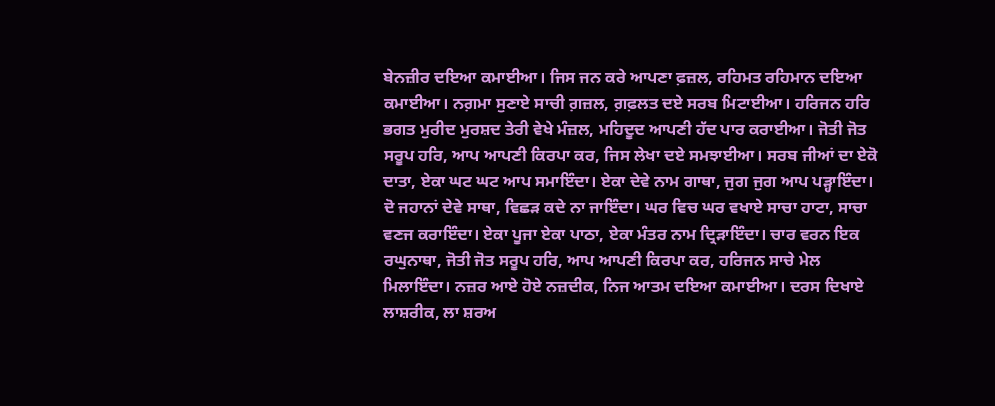ਬੇਨਜ਼ੀਰ ਦਇਆ ਕਮਾਈਆ। ਜਿਸ ਜਨ ਕਰੇ ਆਪਣਾ ਫ਼ਜ਼ਲ, ਰਹਿਮਤ ਰਹਿਮਾਨ ਦਇਆ ਕਮਾਈਆ। ਨਗ਼ਮਾ ਸੁਣਾਏ ਸਾਚੀ ਗ਼ਜ਼ਲ, ਗ਼ਫ਼ਲਤ ਦਏ ਸਰਬ ਮਿਟਾਈਆ। ਹਰਿਜਨ ਹਰਿ ਭਗਤ ਮੁਰੀਦ ਮੁਰਸ਼ਦ ਤੇਰੀ ਵੇਖੇ ਮੰਜ਼ਲ, ਮਹਿਦੂਦ ਆਪਣੀ ਹੱਦ ਪਾਰ ਕਰਾਈਆ। ਜੋਤੀ ਜੋਤ ਸਰੂਪ ਹਰਿ, ਆਪ ਆਪਣੀ ਕਿਰਪਾ ਕਰ, ਜਿਸ ਲੇਖਾ ਦਏ ਸਮਝਾਈਆ। ਸਰਬ ਜੀਆਂ ਦਾ ਏਕੋ ਦਾਤਾ, ਏਕਾ ਘਟ ਘਟ ਆਪ ਸਮਾਇੰਦਾ। ਏਕਾ ਦੇਵੇ ਨਾਮ ਗਾਥਾ, ਜੁਗ ਜੁਗ ਆਪ ਪੜ੍ਹਾਇੰਦਾ। ਦੋ ਜਹਾਨਾਂ ਦੇਵੇ ਸਾਥਾ, ਵਿਛੜ ਕਦੇ ਨਾ ਜਾਇੰਦਾ। ਘਰ ਵਿਚ ਘਰ ਵਖਾਏ ਸਾਚਾ ਹਾਟਾ, ਸਾਚਾ ਵਣਜ ਕਰਾਇੰਦਾ। ਏਕਾ ਪੂਜਾ ਏਕਾ ਪਾਠਾ, ਏਕਾ ਮੰਤਰ ਨਾਮ ਦ੍ਰਿੜਾਇੰਦਾ। ਚਾਰ ਵਰਨ ਇਕ ਰਘੁਨਾਥਾ, ਜੋਤੀ ਜੋਤ ਸਰੂਪ ਹਰਿ, ਆਪ ਆਪਣੀ ਕਿਰਪਾ ਕਰ, ਹਰਿਜਨ ਸਾਚੇ ਮੇਲ ਮਿਲਾਇੰਦਾ। ਨਜ਼ਰ ਆਏ ਹੋਏ ਨਜ਼ਦੀਕ, ਨਿਜ ਆਤਮ ਦਇਆ ਕਮਾਈਆ। ਦਰਸ ਦਿਖਾਏ ਲਾਸ਼ਰੀਕ, ਲਾ ਸ਼ਰਅ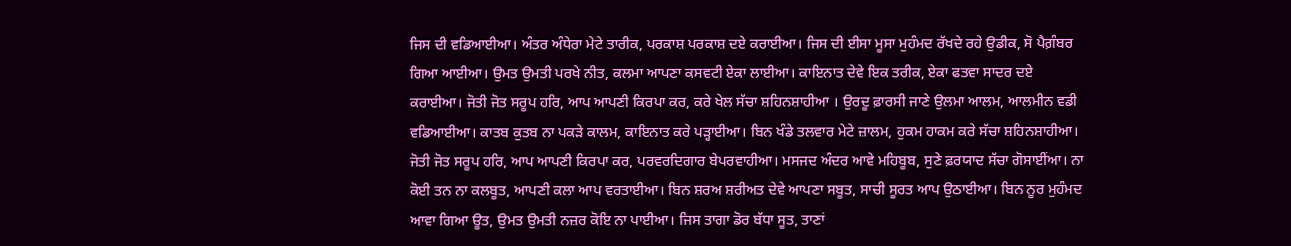ਜਿਸ ਦੀ ਵਡਿਆਈਆ। ਅੰਤਰ ਅੰਧੇਰਾ ਮੇਟੇ ਤਾਰੀਕ, ਪਰਕਾਸ਼ ਪਰਕਾਸ਼ ਦਏ ਕਰਾਈਆ। ਜਿਸ ਦੀ ਈਸਾ ਮੂਸਾ ਮੁਹੰਮਦ ਰੱਖਦੇ ਰਹੇ ਉਡੀਕ, ਸੋ ਪੈਗ਼ੰਬਰ ਗਿਆ ਆਈਆ। ਉਮਤ ਉਮਤੀ ਪਰਖੇ ਨੀਤ, ਕਲਮਾ ਆਪਣਾ ਕਸਵਟੀ ਏਕਾ ਲਾਈਆ। ਕਾਇਨਾਤ ਦੇਵੇ ਇਕ ਤਰੀਕ, ਏਕਾ ਫਤਵਾ ਸਾਦਰ ਦਏ ਕਰਾਈਆ। ਜੋਤੀ ਜੋਤ ਸਰੂਪ ਹਰਿ, ਆਪ ਆਪਣੀ ਕਿਰਪਾ ਕਰ, ਕਰੇ ਖੇਲ ਸੱਚਾ ਸ਼ਹਿਨਸ਼ਾਹੀਆ । ਉਰਦੂ ਫ਼ਾਰਸੀ ਜਾਣੇ ਉਲਮਾ ਆਲਮ, ਆਲਮੀਨ ਵਡੀ ਵਡਿਆਈਆ। ਕਾਤਬ ਕੁਤਬ ਨਾ ਪਕੜੇ ਕਾਲਮ, ਕਾਇਨਾਤ ਕਰੇ ਪੜ੍ਹਾਈਆ। ਬਿਨ ਖੰਡੇ ਤਲਵਾਰ ਮੇਟੇ ਜ਼ਾਲਮ, ਹੁਕਮ ਹਾਕਮ ਕਰੇ ਸੱਚਾ ਸ਼ਹਿਨਸ਼ਾਹੀਆ। ਜੋਤੀ ਜੋਤ ਸਰੂਪ ਹਰਿ, ਆਪ ਆਪਣੀ ਕਿਰਪਾ ਕਰ, ਪਰਵਰਦਿਗਾਰ ਬੇਪਰਵਾਹੀਆ। ਮਸਜਦ ਅੰਦਰ ਆਵੇ ਮਹਿਬੂਬ, ਸੁਣੇ ਫ਼ਰਯਾਦ ਸੱਚਾ ਗੋਸਾਈਂਆ। ਨਾ ਕੋਈ ਤਨ ਨਾ ਕਲਬੂਤ, ਆਪਣੀ ਕਲਾ ਆਪ ਵਰਤਾਈਆ। ਬਿਨ ਸ਼ਰਅ ਸ਼ਰੀਅਤ ਦੇਵੇ ਆਪਣਾ ਸਬੂਤ, ਸਾਚੀ ਸੂਰਤ ਆਪ ਉਠਾਈਆ। ਬਿਨ ਨੂਰ ਮੁਹੰਮਦ ਆਵਾ ਗਿਆ ਊਤ, ਉਮਤ ਉਮਤੀ ਨਜ਼ਰ ਕੋਇ ਨਾ ਪਾਈਆ। ਜਿਸ ਤਾਗਾ ਡੋਰ ਬੱਧਾ ਸੂਤ, ਤਾਣਾਂ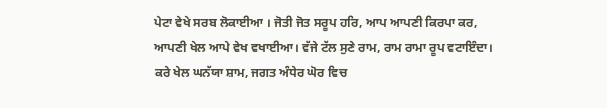ਪੇਟਾ ਵੇਖੇ ਸਰਬ ਲੋਕਾਈਆ । ਜੋਤੀ ਜੋਤ ਸਰੂਪ ਹਰਿ, ਆਪ ਆਪਣੀ ਕਿਰਪਾ ਕਰ, ਆਪਣੀ ਖੇਲ ਆਪੇ ਵੇਖ ਵਖਾਈਆ। ਵੱਜੇ ਟੱਲ ਸੁਣੇ ਰਾਮ, ਰਾਮ ਰਾਮਾ ਰੂਪ ਵਟਾਇੰਦਾ। ਕਰੇ ਖੇਲ ਘਨੱਯਾ ਸ਼ਾਮ, ਜਗਤ ਅੰਧੇਰ ਘੋਰ ਵਿਚ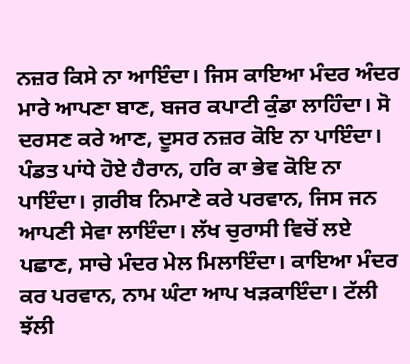ਨਜ਼ਰ ਕਿਸੇ ਨਾ ਆਇੰਦਾ। ਜਿਸ ਕਾਇਆ ਮੰਦਰ ਅੰਦਰ ਮਾਰੇ ਆਪਣਾ ਬਾਣ, ਬਜਰ ਕਪਾਟੀ ਕੁੰਡਾ ਲਾਹਿੰਦਾ। ਸੋ ਦਰਸਣ ਕਰੇ ਆਣ, ਦੂਸਰ ਨਜ਼ਰ ਕੋਇ ਨਾ ਪਾਇੰਦਾ। ਪੰਡਤ ਪਾਂਧੇ ਹੋਏ ਹੈਰਾਨ, ਹਰਿ ਕਾ ਭੇਵ ਕੋਇ ਨਾ ਪਾਇੰਦਾ। ਗ਼ਰੀਬ ਨਿਮਾਣੇ ਕਰੇ ਪਰਵਾਨ, ਜਿਸ ਜਨ ਆਪਣੀ ਸੇਵਾ ਲਾਇੰਦਾ। ਲੱਖ ਚੁਰਾਸੀ ਵਿਚੋਂ ਲਏ ਪਛਾਣ, ਸਾਚੇ ਮੰਦਰ ਮੇਲ ਮਿਲਾਇੰਦਾ। ਕਾਇਆ ਮੰਦਰ ਕਰ ਪਰਵਾਨ, ਨਾਮ ਘੰਟਾ ਆਪ ਖੜਕਾਇੰਦਾ। ਟੱਲੀ ਝੱਲੀ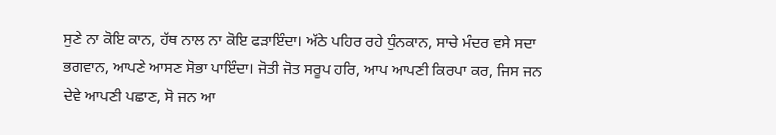ਸੁਣੇ ਨਾ ਕੋਇ ਕਾਨ, ਹੱਥ ਨਾਲ ਨਾ ਕੋਇ ਫੜਾਇੰਦਾ। ਅੱਠੇ ਪਹਿਰ ਰਹੇ ਧੁੰਨਕਾਨ, ਸਾਚੇ ਮੰਦਰ ਵਸੇ ਸਦਾ ਭਗਵਾਨ, ਆਪਣੇ ਆਸਣ ਸੋਭਾ ਪਾਇੰਦਾ। ਜੋਤੀ ਜੋਤ ਸਰੂਪ ਹਰਿ, ਆਪ ਆਪਣੀ ਕਿਰਪਾ ਕਰ, ਜਿਸ ਜਨ ਦੇਵੇ ਆਪਣੀ ਪਛਾਣ, ਸੋ ਜਨ ਆ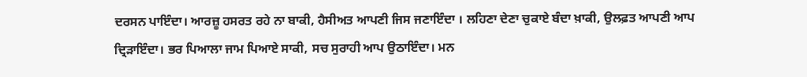ਦਰਸਨ ਪਾਇੰਦਾ। ਆਰਜ਼ੂ ਹਸਰਤ ਰਹੇ ਨਾ ਬਾਕੀ, ਹੈਸੀਅਤ ਆਪਣੀ ਜਿਸ ਜਣਾਇੰਦਾ । ਲਹਿਣਾ ਦੇਣਾ ਚੁਕਾਏ ਬੰਦਾ ਖ਼ਾਕੀ, ਉਲਫ਼ਤ ਆਪਣੀ ਆਪ ਦ੍ਰਿੜਾਇੰਦਾ। ਭਰ ਪਿਆਲਾ ਜਾਮ ਪਿਆਏ ਸਾਕੀ, ਸਚ ਸੁਰਾਹੀ ਆਪ ਉਠਾਇੰਦਾ। ਮਨ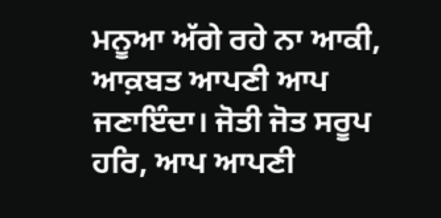ਮਨੂਆ ਅੱਗੇ ਰਹੇ ਨਾ ਆਕੀ, ਆਕ਼ਬਤ ਆਪਣੀ ਆਪ ਜਣਾਇੰਦਾ। ਜੋਤੀ ਜੋਤ ਸਰੂਪ ਹਰਿ, ਆਪ ਆਪਣੀ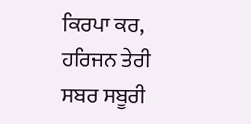ਕਿਰਪਾ ਕਰ, ਹਰਿਜਨ ਤੇਰੀ ਸਬਰ ਸਬੂਰੀ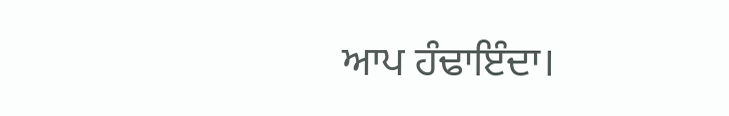ਆਪ ਹੰਢਾਇੰਦਾ।